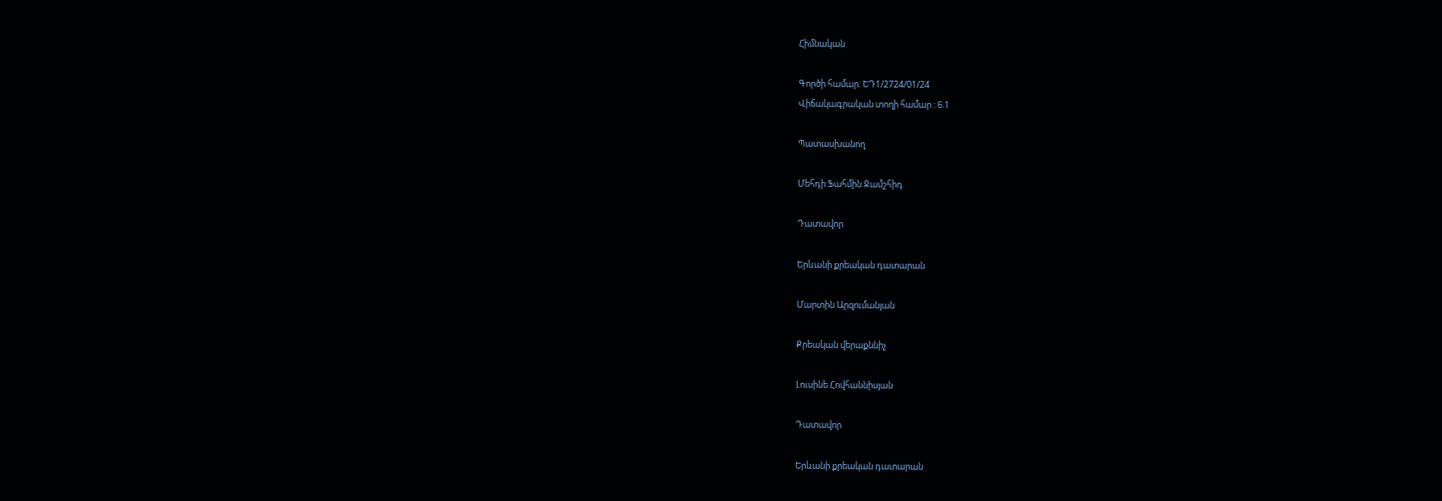Հիմնական

Գործի համար: ԵԴ1/2724/01/24
Վիճակագրական տողի համար : 6.1

Պատասխանող

Մեհդի Ֆահմին Ջամշհիդ

Դատավոր

Երևանի քրեական դատարան

Մարտին Արզումանյան

Քրեական վերաքննիչ

Լուսինե Հովհաննիսյան

Դատավոր

Երևանի քրեական դատարան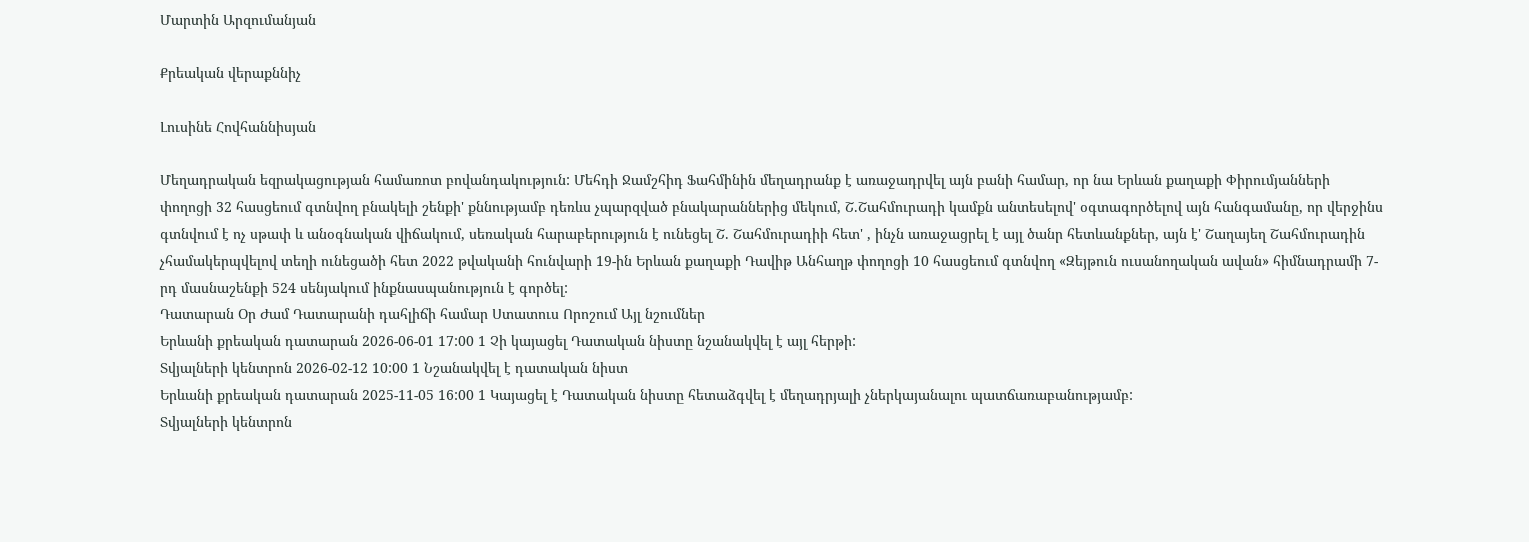Մարտին Արզումանյան

Քրեական վերաքննիչ

Լուսինե Հովհաննիսյան

Մեղադրական եզրակացության համառոտ բովանդակություն: Մեհդի Ջամշհիդ Ֆահմինին մեղադրանք է առաջադրվել այն բանի համար, որ նա Երևան քաղաքի Փիրումյանների փողոցի 32 հասցեում գտնվող բնակելի շենքի' քննությամբ դեռևս չպարզված բնակարաններից մեկում, Շ.Շահմուրադի կամքն անտեսելով' օգտագործելով այն հանգամանը, որ վերջինս գտնվում է ոչ սթափ և անօգնական վիճակում, սեռական հարաբերություն է ունեցել Շ. Շահմուրադիի հետ' , ինչն առաջացրել է այլ ծանր հետևանքներ, այն է' Շաղայեղ Շահմուրադին չհամակերպվելով տեղի ունեցածի հետ 2022 թվականի հունվարի 19-ին Երևան քաղաքի Դավիթ Անհաղթ փողոցի 10 հասցեում գտնվող «Զեյթուն ուսանողական ավան» հիմնադրամի 7-րդ մասնաշենքի 524 սենյակում ինքնասպանություն է գործել:
Դատարան Օր Ժամ Դատարանի դահլիճի համար Ստատուս Որոշում Այլ նշումներ
Երևանի քրեական դատարան 2026-06-01 17:00 1 Չի կայացել Դատական նիստը նշանակվել է այլ հերթի:
Տվյալների կենտրոն 2026-02-12 10:00 1 Նշանակվել է դատական նիստ
Երևանի քրեական դատարան 2025-11-05 16:00 1 Կայացել է Դատական նիստը հետաձգվել է մեղադրյալի չներկայանալու պատճառաբանությամբ:
Տվյալների կենտրոն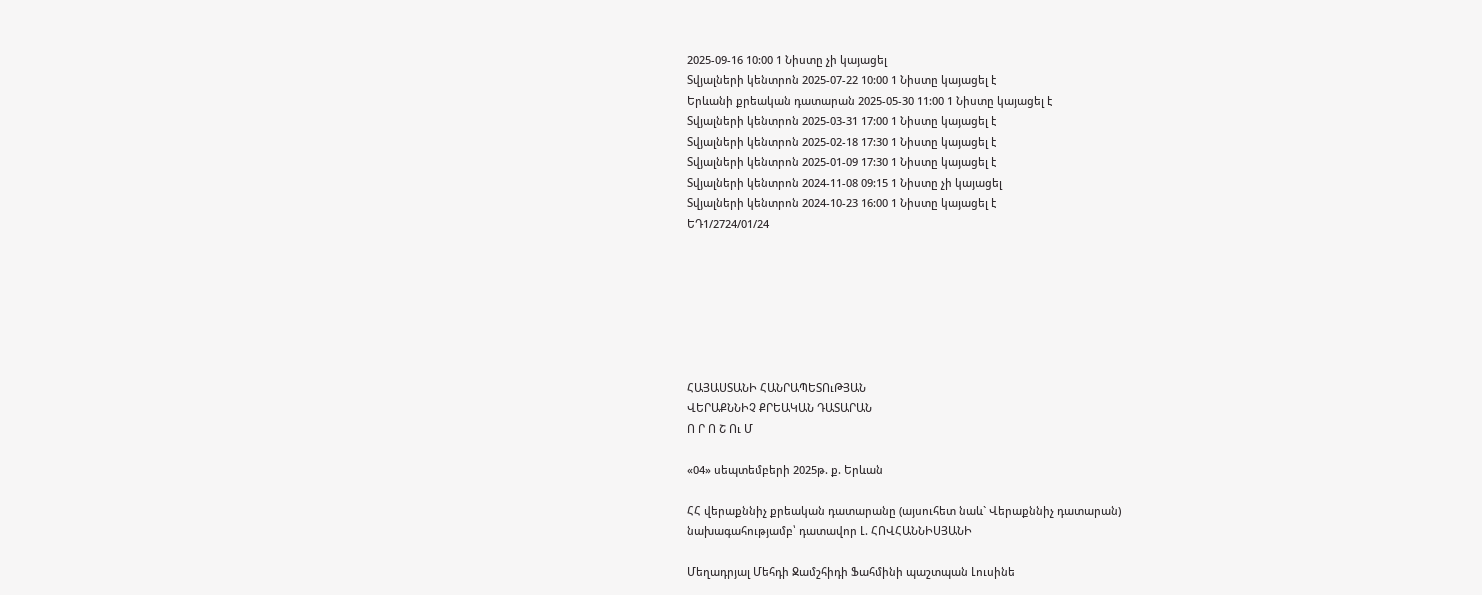2025-09-16 10:00 1 Նիստը չի կայացել
Տվյալների կենտրոն 2025-07-22 10:00 1 Նիստը կայացել է
Երևանի քրեական դատարան 2025-05-30 11:00 1 Նիստը կայացել է
Տվյալների կենտրոն 2025-03-31 17:00 1 Նիստը կայացել է
Տվյալների կենտրոն 2025-02-18 17:30 1 Նիստը կայացել է
Տվյալների կենտրոն 2025-01-09 17:30 1 Նիստը կայացել է
Տվյալների կենտրոն 2024-11-08 09:15 1 Նիստը չի կայացել
Տվյալների կենտրոն 2024-10-23 16:00 1 Նիստը կայացել է
ԵԴ1/2724/01/24







ՀԱՅԱՍՏԱՆԻ ՀԱՆՐԱՊԵՏՈւԹՅԱՆ
ՎԵՐԱՔՆՆԻՉ ՔՐԵԱԿԱՆ ԴԱՏԱՐԱՆ
Ո Ր Ո Շ Ու Մ

«04» սեպտեմբերի 2025թ. ք. Երևան

ՀՀ վերաքննիչ քրեական դատարանը (այսուհետ նաև` Վերաքննիչ դատարան)
նախագահությամբ՝ դատավոր Լ. ՀՈՎՀԱՆՆԻՍՅԱՆԻ

Մեղադրյալ Մեհդի Ջամշհիդի Ֆահմինի պաշտպան Լուսինե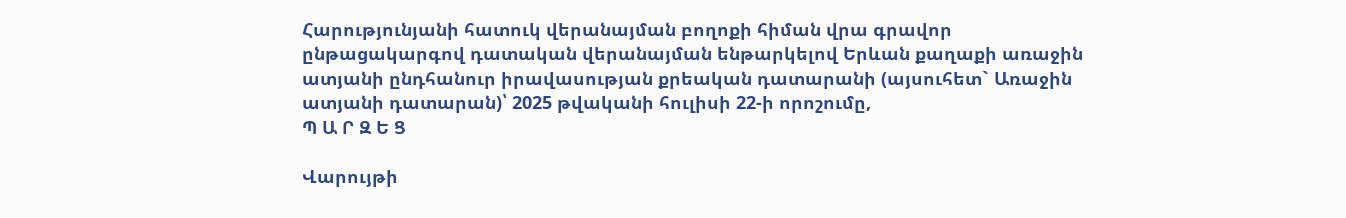Հարությունյանի հատուկ վերանայման բողոքի հիման վրա գրավոր ընթացակարգով դատական վերանայման ենթարկելով Երևան քաղաքի առաջին ատյանի ընդհանուր իրավասության քրեական դատարանի (այսուհետ` Առաջին ատյանի դատարան)՝ 2025 թվականի հուլիսի 22-ի որոշումը,
Պ Ա Ր Զ Ե Ց

Վարույթի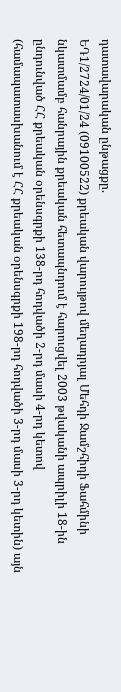դատավարական ընթացքը.
ԵԴ1/2724/01/24 (09100522) քրեական վարույթով մեղադրյալ Մեհդի Ջամշհիդի Ֆահմինի նկատմամբ հանրային քրեական հետապնդում է հարուցվել 2003 թվականի ապրիլի 18-ին ընդունված ՀՀ քրեական օրենսգրքի 138-րդ հոդվածի 2-րդ մասի 4-րդ կետով (համապատասխանում է ՀՀ քրեական օրենսգրքի 198-րդ հոդվածի 3-րդ մասի 3-րդ կետին) այն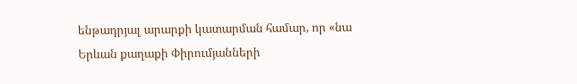ենթադրյալ արարքի կատարման համար, որ «նա Երևան քաղաքի Փիրումյանների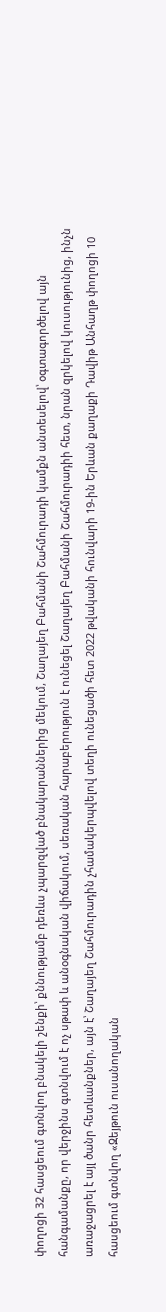փողոցի 32 հասցեում գտնվող բնակելի շենքի՝ քննությամբ դեռևս չպարզված բնակարաններից մեկում, Շաղայեղ Բահմանի Շահմուրադի կամքն անտեսելով՝ օգտագործելով այն հանգամանքը, որ վերջինս գտնվում է ոչ սթափ և անօգնական վիճակում, սեռական հարաբերություն է ունեցել Շաղայեղ Բահմանի Շահմուրադիի հետ, նրան զրկելով կուսությունից, ինչն առաջացրել է այլ ծանր հետևանքներ, այն է՝ Շաղայեղ Շահմուրադին չհամակերպվելով տեղի ունեցածի հետ 2022 թվականի հունվարի 19-ին Երևան քաղաքի Դավիթ Անհաղթ փողոցի 10 հասցեում գտնվող «Զեյթուն ուսանողական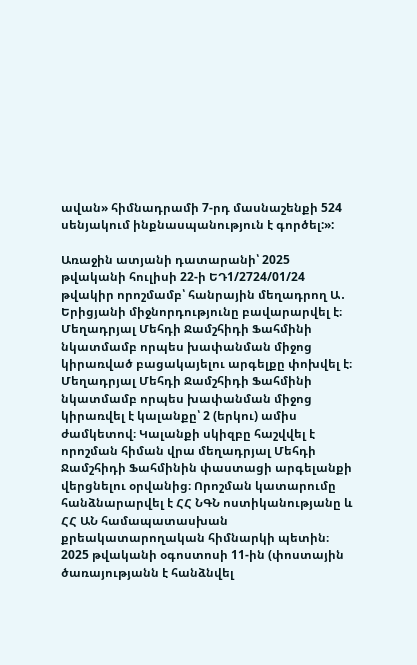ավան» հիմնադրամի 7-րդ մասնաշենքի 524 սենյակում ինքնասպանություն է գործել:»:

Առաջին ատյանի դատարանի՝ 2025 թվականի հուլիսի 22-ի ԵԴ1/2724/01/24 թվակիր որոշմամբ՝ հանրային մեղադրող Ա․ Երիցյանի միջնորդությունը բավարարվել է։ Մեղադրյալ Մեհդի Ջամշհիդի Ֆահմինի նկատմամբ որպես խափանման միջոց կիրառված բացակայելու արգելքը փոխվել է։ Մեղադրյալ Մեհդի Ջամշհիդի Ֆահմինի նկատմամբ որպես խափանման միջոց կիրառվել է կալանքը՝ 2 (երկու) ամիս ժամկետով։ Կալանքի սկիզբը հաշվվել է որոշման հիման վրա մեղադրյալ Մեհդի Ջամշհիդի Ֆահմինին փաստացի արգելանքի վերցնելու օրվանից։ Որոշման կատարումը հանձնարարվել է ՀՀ ՆԳՆ ոստիկանությանը և ՀՀ ԱՆ համապատասխան քրեակատարողական հիմնարկի պետին։
2025 թվականի օգոստոսի 11-ին (փոստային ծառայությանն է հանձնվել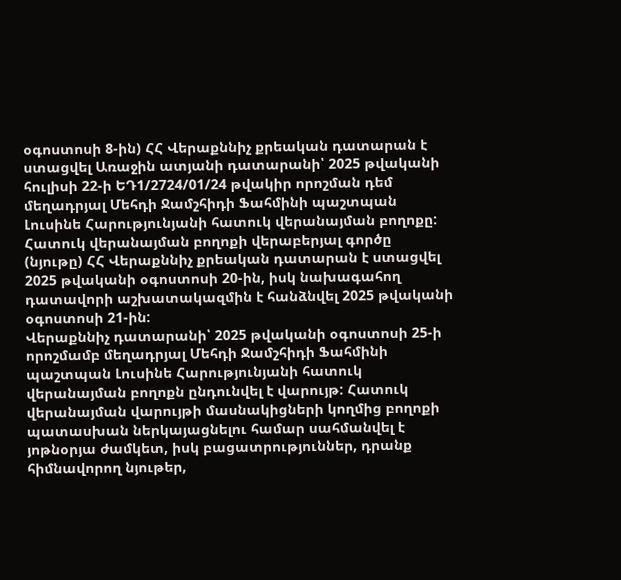օգոստոսի 8-ին) ՀՀ Վերաքննիչ քրեական դատարան է ստացվել Առաջին ատյանի դատարանի՝ 2025 թվականի հուլիսի 22-ի ԵԴ1/2724/01/24 թվակիր որոշման դեմ մեղադրյալ Մեհդի Ջամշհիդի Ֆահմինի պաշտպան Լուսինե Հարությունյանի հատուկ վերանայման բողոքը:
Հատուկ վերանայման բողոքի վերաբերյալ գործը (նյութը) ՀՀ Վերաքննիչ քրեական դատարան է ստացվել 2025 թվականի օգոստոսի 20-ին, իսկ նախագահող դատավորի աշխատակազմին է հանձնվել 2025 թվականի օգոստոսի 21-ին:
Վերաքննիչ դատարանի՝ 2025 թվականի օգոստոսի 25-ի որոշմամբ մեղադրյալ Մեհդի Ջամշհիդի Ֆահմինի պաշտպան Լուսինե Հարությունյանի հատուկ վերանայման բողոքն ընդունվել է վարույթ: Հատուկ վերանայման վարույթի մասնակիցների կողմից բողոքի պատասխան ներկայացնելու համար սահմանվել է յոթնօրյա ժամկետ, իսկ բացատրություններ, դրանք հիմնավորող նյութեր,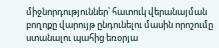միջնորդություններ՝ հատուկ վերանայման բողոքը վարույթ ընդունելու մասին որոշումը ստանալու պահից եռօրյա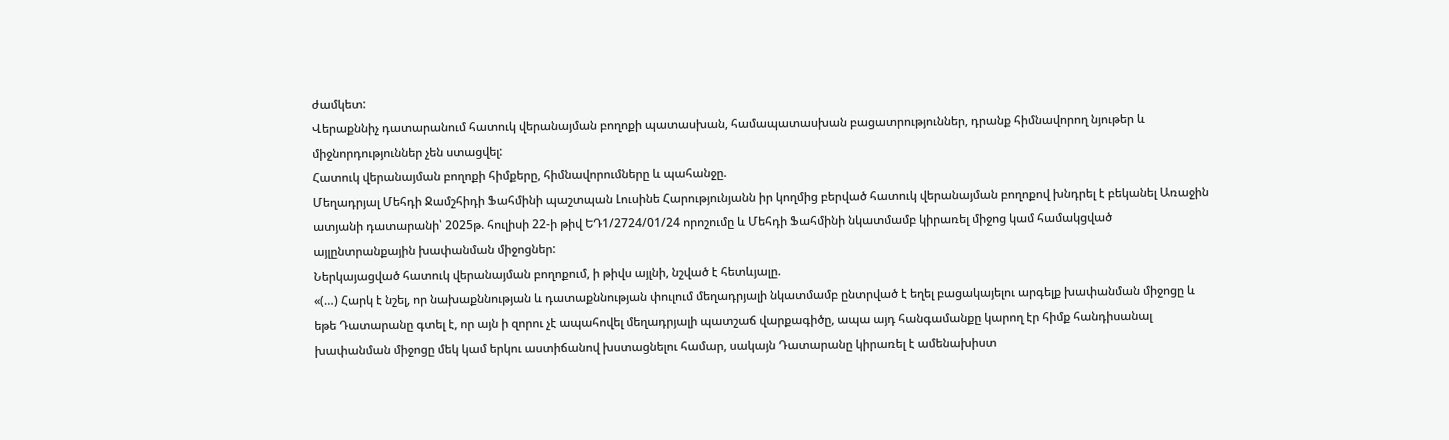ժամկետ:
Վերաքննիչ դատարանում հատուկ վերանայման բողոքի պատասխան, համապատասխան բացատրություններ, դրանք հիմնավորող նյութեր և միջնորդություններ չեն ստացվել:
Հատուկ վերանայման բողոքի հիմքերը, հիմնավորումները և պահանջը.
Մեղադրյալ Մեհդի Ջամշհիդի Ֆահմինի պաշտպան Լուսինե Հարությունյանն իր կողմից բերված հատուկ վերանայման բողոքով խնդրել է բեկանել Առաջին ատյանի դատարանի՝ 2025թ. հուլիսի 22-ի թիվ ԵԴ1/2724/01/24 որոշումը և Մեհդի Ֆահմինի նկատմամբ կիրառել միջոց կամ համակցված այլընտրանքային խափանման միջոցներ:
Ներկայացված հատուկ վերանայման բողոքում, ի թիվս այլնի, նշված է հետևյալը.
«(…) Հարկ է նշել, որ նախաքննության և դատաքննության փուլում մեղադրյալի նկատմամբ ընտրված է եղել բացակայելու արգելք խափանման միջոցը և եթե Դատարանը գտել է, որ այն ի զորու չէ ապահովել մեղադրյալի պատշաճ վարքագիծը, ապա այդ հանգամանքը կարող էր հիմք հանդիսանալ խափանման միջոցը մեկ կամ երկու աստիճանով խստացնելու համար, սակայն Դատարանը կիրառել է ամենախիստ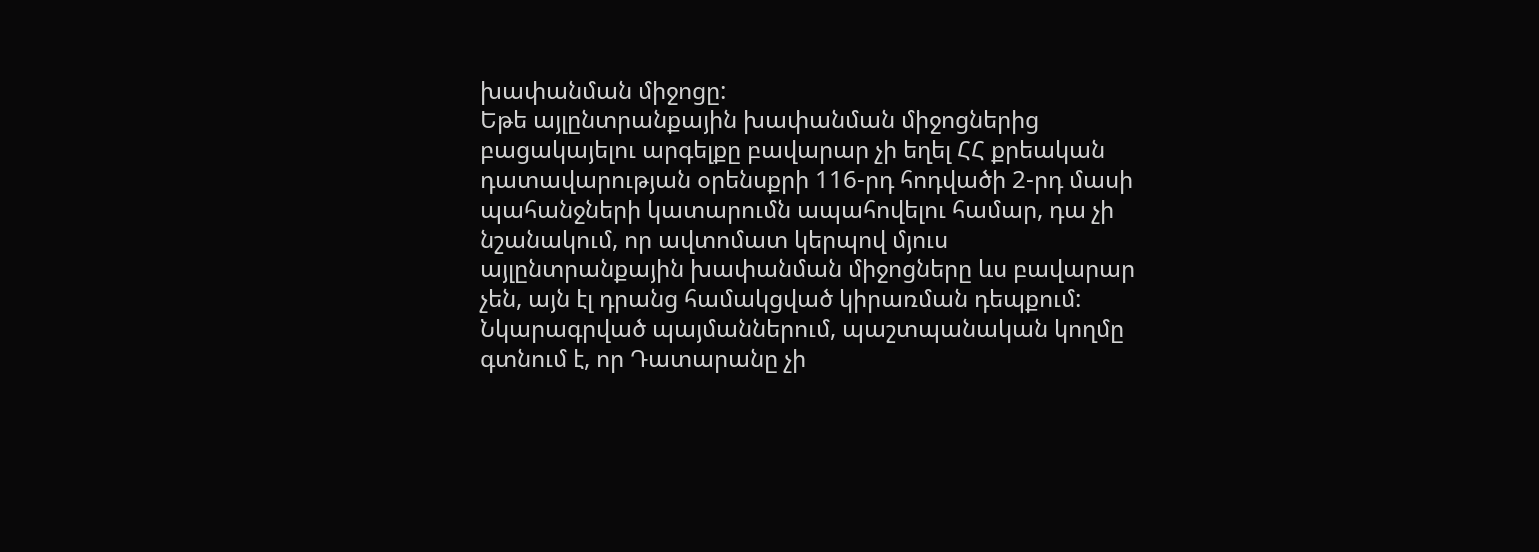խափանման միջոցը:
Եթե այլընտրանքային խափանման միջոցներից բացակայելու արգելքը բավարար չի եղել ՀՀ քրեական դատավարության օրենսքրի 116-րդ հոդվածի 2-րդ մասի պահանջների կատարումն ապահովելու համար, դա չի նշանակում, որ ավտոմատ կերպով մյուս այլընտրանքային խափանման միջոցները ևս բավարար չեն, այն էլ դրանց համակցված կիրառման դեպքում:
Նկարագրված պայմաններում, պաշտպանական կողմը գտնում է, որ Դատարանը չի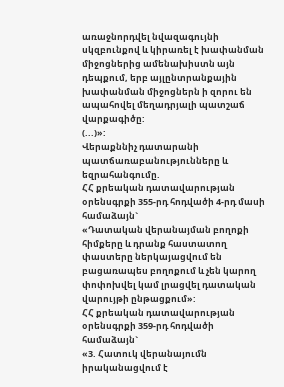առաջնորդվել նվազագույնի սկզբունքով և կիրառել է խափանման միջոցներից ամենախիստն այն դեպքում, երբ այլընտրանքային խափանման միջոցներն ի զորու են ապահովել մեղադրյալի պատշաճ վարքագիծը:
(...)»:
Վերաքննիչ դատարանի պատճառաբանությունները և եզրահանգումը.
ՀՀ քրեական դատավարության օրենսգրքի 355-րդ հոդվածի 4-րդ մասի համաձայն`
«Դատական վերանայման բողոքի հիմքերը և դրանք հաստատող փաստերը ներկայացվում են բացառապես բողոքում և չեն կարող փոփոխվել կամ լրացվել դատական վարույթի ընթացքում»:
ՀՀ քրեական դատավարության օրենսգրքի 359-րդ հոդվածի համաձայն`
«3. Հատուկ վերանայումն իրականացվում է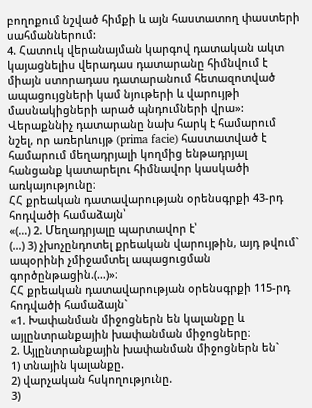բողոքում նշված հիմքի և այն հաստատող փաստերի սահմաններում:
4. Հատուկ վերանայման կարգով դատական ակտ կայացնելիս վերադաս դատարանը հիմնվում է միայն ստորադաս դատարանում հետազոտված ապացույցների կամ նյութերի և վարույթի մասնակիցների արած պնդումների վրա»:
Վերաքննիչ դատարանը նախ հարկ է համարում նշել, որ առերևույթ (prima facie) հաստատված է համարում մեղադրյալի կողմից ենթադրյալ հանցանք կատարելու հիմնավոր կասկածի առկայությունը։
ՀՀ քրեական դատավարության օրենսգրքի 43-րդ հոդվածի համաձայն՝
«(…) 2. Մեղադրյալը պարտավոր է՝
(…) 3) չխոչընդոտել քրեական վարույթին, այդ թվում` ապօրինի չմիջամտել ապացուցման գործընթացին.(…)»։
ՀՀ քրեական դատավարության օրենսգրքի 115-րդ հոդվածի համաձայն`
«1. Խափանման միջոցներն են կալանքը և այլընտրանքային խափանման միջոցները։
2. Այլընտրանքային խափանման միջոցներն են`
1) տնային կալանքը.
2) վարչական հսկողությունը.
3)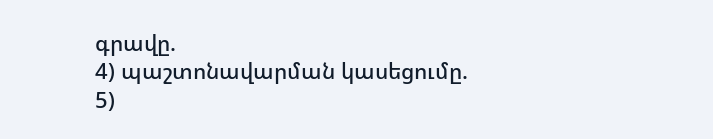գրավը.
4) պաշտոնավարման կասեցումը.
5)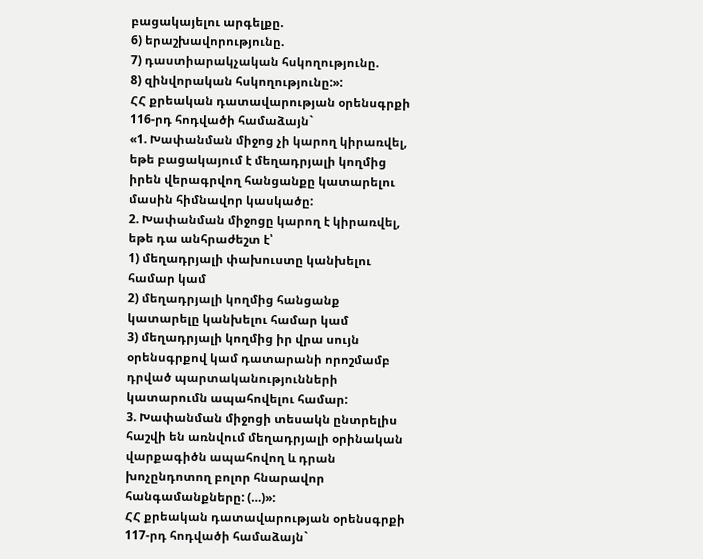բացակայելու արգելքը.
6) երաշխավորությունը.
7) դաստիարակչական հսկողությունը.
8) զինվորական հսկողությունը:»:
ՀՀ քրեական դատավարության օրենսգրքի 116-րդ հոդվածի համաձայն`
«1. Խափանման միջոց չի կարող կիրառվել, եթե բացակայում է մեղադրյալի կողմից իրեն վերագրվող հանցանքը կատարելու մասին հիմնավոր կասկածը:
2. Խափանման միջոցը կարող է կիրառվել, եթե դա անհրաժեշտ է՝
1) մեղադրյալի փախուստը կանխելու համար կամ
2) մեղադրյալի կողմից հանցանք կատարելը կանխելու համար կամ
3) մեղադրյալի կողմից իր վրա սույն օրենսգրքով կամ դատարանի որոշմամբ դրված պարտականությունների կատարումն ապահովելու համար:
3. Խափանման միջոցի տեսակն ընտրելիս հաշվի են առնվում մեղադրյալի օրինական վարքագիծն ապահովող և դրան խոչընդոտող բոլոր հնարավոր հանգամանքները: (…)»:
ՀՀ քրեական դատավարության օրենսգրքի 117-րդ հոդվածի համաձայն`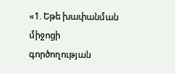«1. Եթե խափանման միջոցի գործողության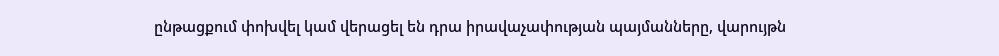ընթացքում փոխվել կամ վերացել են դրա իրավաչափության պայմանները, վարույթն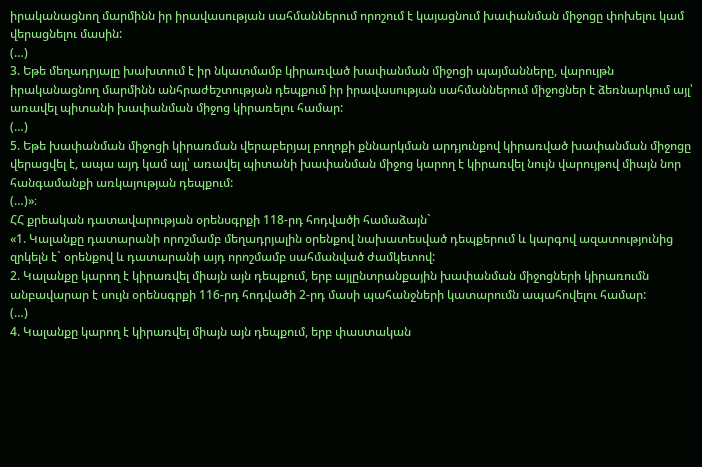իրականացնող մարմինն իր իրավասության սահմաններում որոշում է կայացնում խափանման միջոցը փոխելու կամ վերացնելու մասին:
(…)
3. Եթե մեղադրյալը խախտում է իր նկատմամբ կիրառված խափանման միջոցի պայմանները, վարույթն իրականացնող մարմինն անհրաժեշտության դեպքում իր իրավասության սահմաններում միջոցներ է ձեռնարկում այլ՝ առավել պիտանի խափանման միջոց կիրառելու համար:
(…)
5. Եթե խափանման միջոցի կիրառման վերաբերյալ բողոքի քննարկման արդյունքով կիրառված խափանման միջոցը վերացվել է, ապա այդ կամ այլ՝ առավել պիտանի խափանման միջոց կարող է կիրառվել նույն վարույթով միայն նոր հանգամանքի առկայության դեպքում:
(…)»։
ՀՀ քրեական դատավարության օրենսգրքի 118-րդ հոդվածի համաձայն`
«1. Կալանքը դատարանի որոշմամբ մեղադրյալին օրենքով նախատեսված դեպքերում և կարգով ազատությունից զրկելն է` օրենքով և դատարանի այդ որոշմամբ սահմանված ժամկետով:
2. Կալանքը կարող է կիրառվել միայն այն դեպքում, երբ այլընտրանքային խափանման միջոցների կիրառումն անբավարար է սույն օրենսգրքի 116-րդ հոդվածի 2-րդ մասի պահանջների կատարումն ապահովելու համար:
(…)
4. Կալանքը կարող է կիրառվել միայն այն դեպքում, երբ փաստական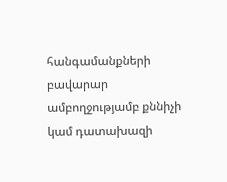հանգամանքների բավարար ամբողջությամբ քննիչի կամ դատախազի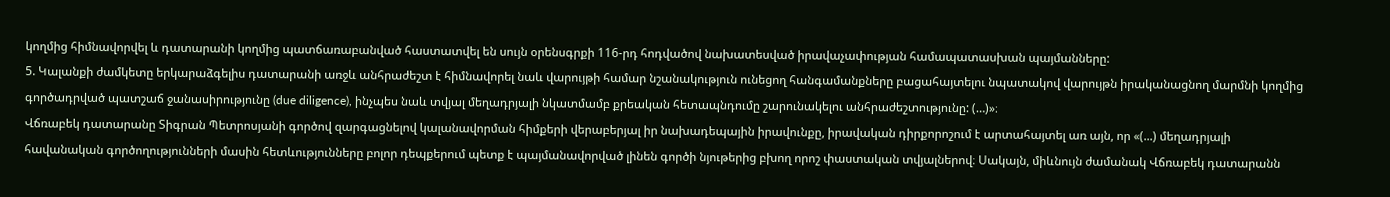կողմից հիմնավորվել և դատարանի կողմից պատճառաբանված հաստատվել են սույն օրենսգրքի 116-րդ հոդվածով նախատեսված իրավաչափության համապատասխան պայմանները:
5. Կալանքի ժամկետը երկարաձգելիս դատարանի առջև անհրաժեշտ է հիմնավորել նաև վարույթի համար նշանակություն ունեցող հանգամանքները բացահայտելու նպատակով վարույթն իրականացնող մարմնի կողմից գործադրված պատշաճ ջանասիրությունը (due diligence), ինչպես նաև տվյալ մեղադրյալի նկատմամբ քրեական հետապնդումը շարունակելու անհրաժեշտությունը: (…)»։
Վճռաբեկ դատարանը Տիգրան Պետրոսյանի գործով զարգացնելով կալանավորման հիմքերի վերաբերյալ իր նախադեպային իրավունքը, իրավական դիրքորոշում է արտահայտել առ այն, որ «(...) մեղադրյալի հավանական գործողությունների մասին հետևությունները բոլոր դեպքերում պետք է պայմանավորված լինեն գործի նյութերից բխող որոշ փաստական տվյալներով։ Սակայն, միևնույն ժամանակ Վճռաբեկ դատարանն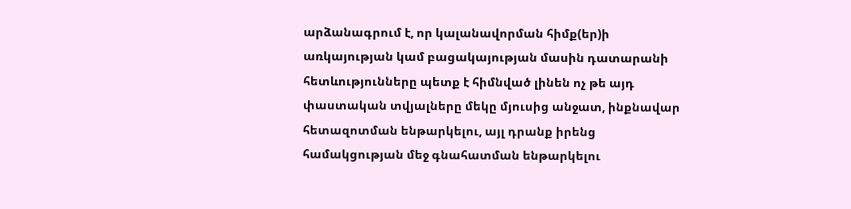արձանագրում է, որ կալանավորման հիմք(եր)ի առկայության կամ բացակայության մասին դատարանի հետևությունները պետք է հիմնված լինեն ոչ թե այդ փաստական տվյալները մեկը մյուսից անջատ, ինքնավար հետազոտման ենթարկելու, այլ դրանք իրենց համակցության մեջ գնահատման ենթարկելու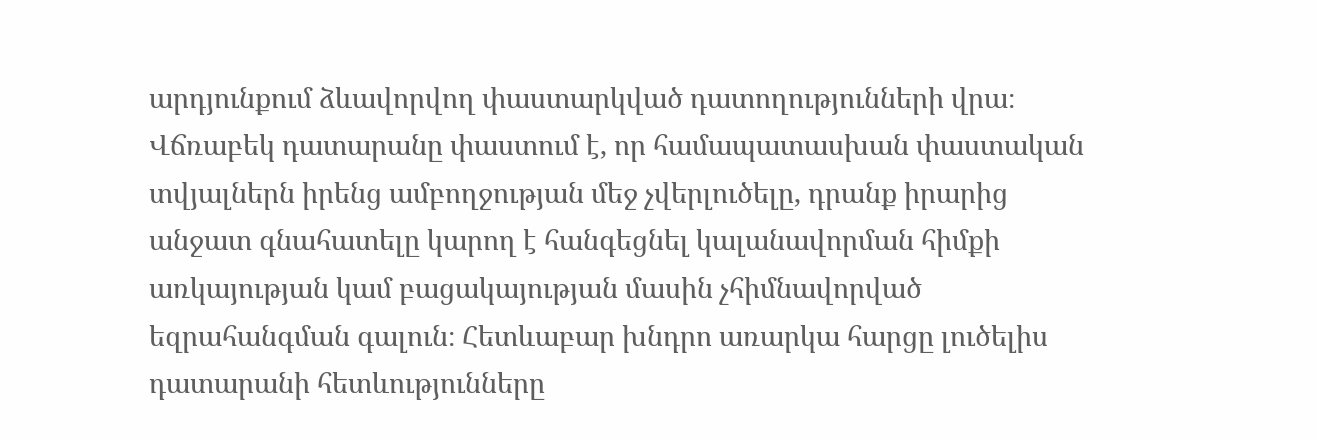արդյունքում ձևավորվող փաստարկված դատողությունների վրա։ Վճռաբեկ դատարանը փաստում է, որ համապատասխան փաստական տվյալներն իրենց ամբողջության մեջ չվերլուծելը, դրանք իրարից անջատ գնահատելը կարող է հանգեցնել կալանավորման հիմքի առկայության կամ բացակայության մասին չհիմնավորված եզրահանգման գալուն։ Հետևաբար խնդրո առարկա հարցը լուծելիս դատարանի հետևությունները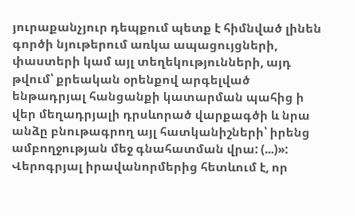յուրաքանչյուր դեպքում պետք է հիմնված լինեն գործի նյութերում առկա ապացույցների, փաստերի կամ այլ տեղեկությունների, այդ թվում՝ քրեական օրենքով արգելված ենթադրյալ հանցանքի կատարման պահից ի վեր մեղադրյալի դրսևորած վարքագծի և նրա անձը բնութագրող այլ հատկանիշների՝ իրենց ամբողջության մեջ գնահատման վրա: (...)»:
Վերոգրյալ իրավանորմերից հետևում է, որ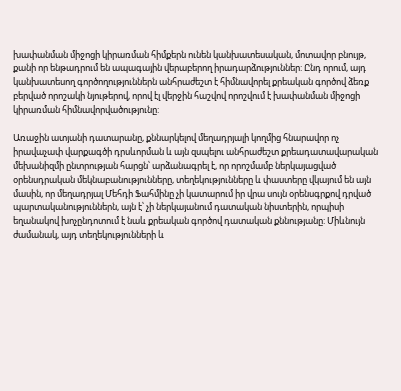խափանման միջոցի կիրառման հիմքերն ունեն կանխատեսական, մոտավոր բնույթ, քանի որ ենթադրում են ապագային վերաբերող իրադարձություններ: Ընդ որում, այդ կանխատեսող գործողություններն անհրաժեշտ է հիմնավորել քրեական գործով ձեռք բերված որոշակի նյութերով, որով էլ վերջին հաշվով որոշվում է խափանման միջոցի կիրառման հիմնավորվածությունը:

Առաջին ատյանի դատարանը, քննարկելով մեղադրյալի կողմից հնարավոր ոչ իրավաչափ վարքագծի դրսևորման և այն զսպելու անհրաժեշտ քրեադատավարական մեխանիզմի ընտրության հարցն՝ արձանագրել է, որ որոշմամբ ներկայացված օրենսդրական մեկնաբանությունները, տեղեկությունները և փաստերը վկայում են այն մասին, որ մեղադրյալ Մեհդի Ֆահմինը չի կատարում իր վրա սույն օրենսգրքով դրված պարտականություններն, այն է՝ չի ներկայանում դատական նիստերին, որպիսի եղանակով խոչընդոտում է նաև քրեական գործով դատական քննությանը: Միևնույն ժամանակ, այդ տեղեկությունների և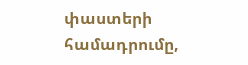փաստերի համադրումը,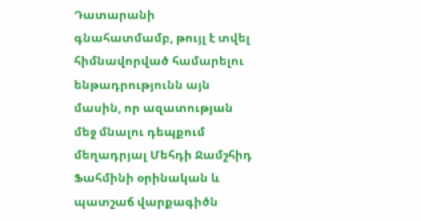Դատարանի գնահատմամբ, թույլ է տվել հիմնավորված համարելու ենթադրությունն այն մասին, որ ազատության մեջ մնալու դեպքում մեղադրյալ Մեհդի Ջամշհիդ Ֆահմինի օրինական և պատշաճ վարքագիծն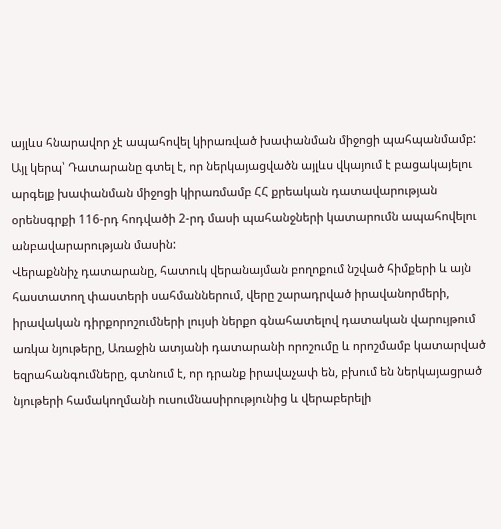այլևս հնարավոր չէ ապահովել կիրառված խափանման միջոցի պահպանմամբ: Այլ կերպ՝ Դատարանը գտել է, որ ներկայացվածն այլևս վկայում է բացակայելու արգելք խափանման միջոցի կիրառմամբ ՀՀ քրեական դատավարության օրենսգրքի 116-րդ հոդվածի 2-րդ մասի պահանջների կատարումն ապահովելու անբավարարության մասին:
Վերաքննիչ դատարանը, հատուկ վերանայման բողոքում նշված հիմքերի և այն հաստատող փաստերի սահմաններում, վերը շարադրված իրավանորմերի, իրավական դիրքորոշումների լույսի ներքո գնահատելով դատական վարույթում առկա նյութերը, Առաջին ատյանի դատարանի որոշումը և որոշմամբ կատարված եզրահանգումները, գտնում է, որ դրանք իրավաչափ են, բխում են ներկայացրած նյութերի համակողմանի ուսումնասիրությունից և վերաբերելի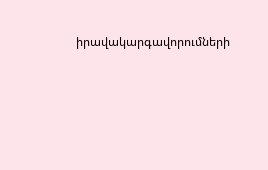իրավակարգավորումների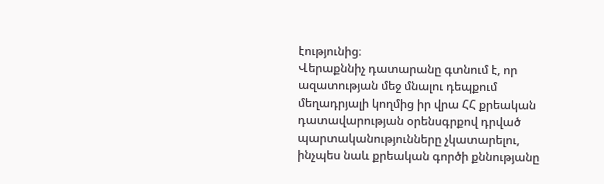էությունից։
Վերաքննիչ դատարանը գտնում է, որ ազատության մեջ մնալու դեպքում մեղադրյալի կողմից իր վրա ՀՀ քրեական դատավարության օրենսգրքով դրված պարտականությունները չկատարելու, ինչպես նաև քրեական գործի քննությանը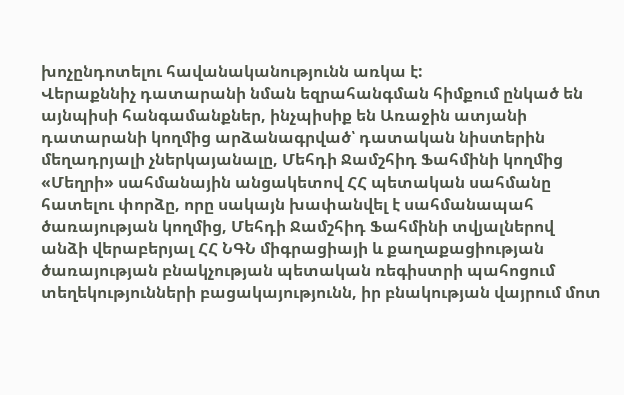խոչընդոտելու հավանականությունն առկա է:
Վերաքննիչ դատարանի նման եզրահանգման հիմքում ընկած են այնպիսի հանգամանքներ, ինչպիսիք են Առաջին ատյանի դատարանի կողմից արձանագրված՝ դատական նիստերին մեղադրյալի չներկայանալը, Մեհդի Ջամշհիդ Ֆահմինի կողմից «Մեղրի» սահմանային անցակետով ՀՀ պետական սահմանը հատելու փորձը, որը սակայն խափանվել է սահմանապահ ծառայության կողմից, Մեհդի Ջամշհիդ Ֆահմինի տվյալներով անձի վերաբերյալ ՀՀ ՆԳՆ միգրացիայի և քաղաքացիության ծառայության բնակչության պետական ռեգիստրի պահոցում տեղեկությունների բացակայությունն, իր բնակության վայրում մոտ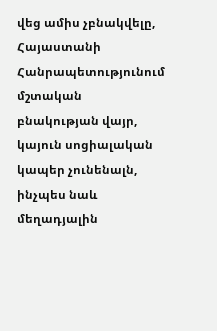վեց ամիս չբնակվելը, Հայաստանի Հանրապետությունում մշտական բնակության վայր, կայուն սոցիալական կապեր չունենալն, ինչպես նաև մեղադյալին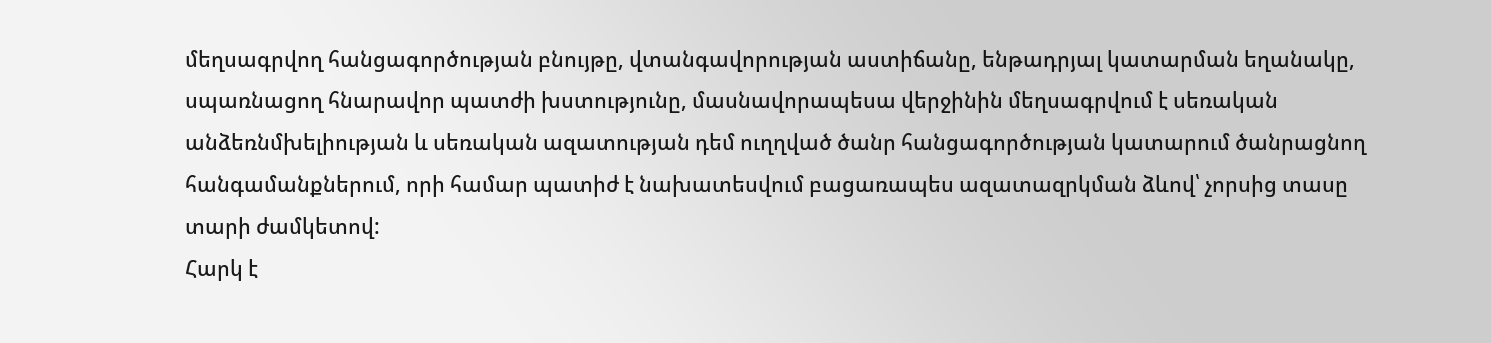մեղսագրվող հանցագործության բնույթը, վտանգավորության աստիճանը, ենթադրյալ կատարման եղանակը, սպառնացող հնարավոր պատժի խստությունը, մասնավորապեսա վերջինին մեղսագրվում է սեռական անձեռնմխելիության և սեռական ազատության դեմ ուղղված ծանր հանցագործության կատարում ծանրացնող հանգամանքներում, որի համար պատիժ է նախատեսվում բացառապես ազատազրկման ձևով՝ չորսից տասը տարի ժամկետով:
Հարկ է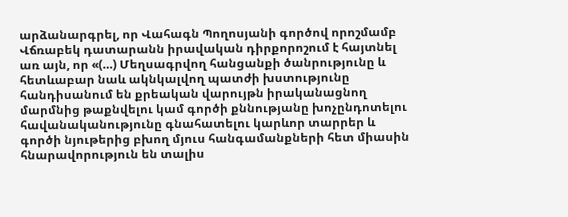արձանարգրել, որ Վահագն Պողոսյանի գործով որոշմամբ Վճռաբեկ դատարանն իրավական դիրքորոշում է հայտնել առ այն, որ «(…) Մեղսագրվող հանցանքի ծանրությունը և հետևաբար նաև ակնկալվող պատժի խստությունը հանդիսանում են քրեական վարույթն իրականացնող մարմնից թաքնվելու կամ գործի քննությանը խոչընդոտելու հավանականությունը գնահատելու կարևոր տարրեր և գործի նյութերից բխող մյուս հանգամանքների հետ միասին հնարավորություն են տալիս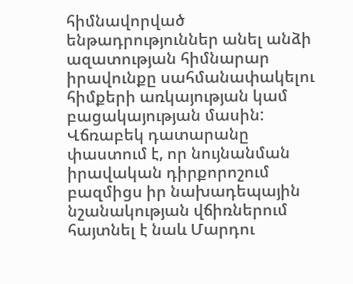հիմնավորված ենթադրություններ անել անձի ազատության հիմնարար իրավունքը սահմանափակելու հիմքերի առկայության կամ բացակայության մասին: Վճռաբեկ դատարանը փաստում է, որ նույնանման իրավական դիրքորոշում բազմիցս իր նախադեպային նշանակության վճիռներում հայտնել է նաև Մարդու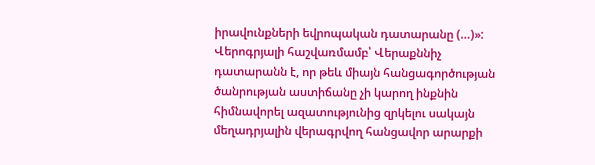իրավունքների եվրոպական դատարանը (…)»:
Վերոգրյալի հաշվառմամբ՝ Վերաքննիչ դատարանն է, որ թեև միայն հանցագործության ծանրության աստիճանը չի կարող ինքնին հիմնավորել ազատությունից զրկելու սակայն մեղադրյալին վերագրվող հանցավոր արարքի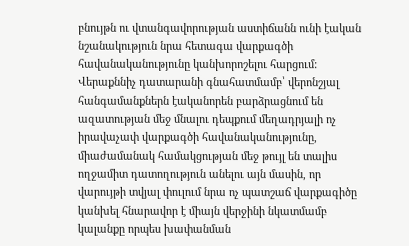բնույթն ու վտանգավորության աստիճանն ունի էական նշանակություն նրա հետագա վարքագծի հավանականությունը կանխորոշելու հարցում:
Վերաքննիչ դատարանի գնահատմամբ՝ վերոնշյալ հանգամանքներն էականորեն բարձրացնում են ազատության մեջ մնալու դեպքում մեղադրյալի ոչ իրավաչափ վարքագծի հավանականությունը, միաժամանակ համակցության մեջ թույլ են տալիս ողջամիտ դատողություն անելու այն մասին, որ վարույթի տվյալ փուլում նրա ոչ պատշաճ վարքագիծը կանխել հնարավոր է միայն վերջինի նկատմամբ կալանքը որպես խափանման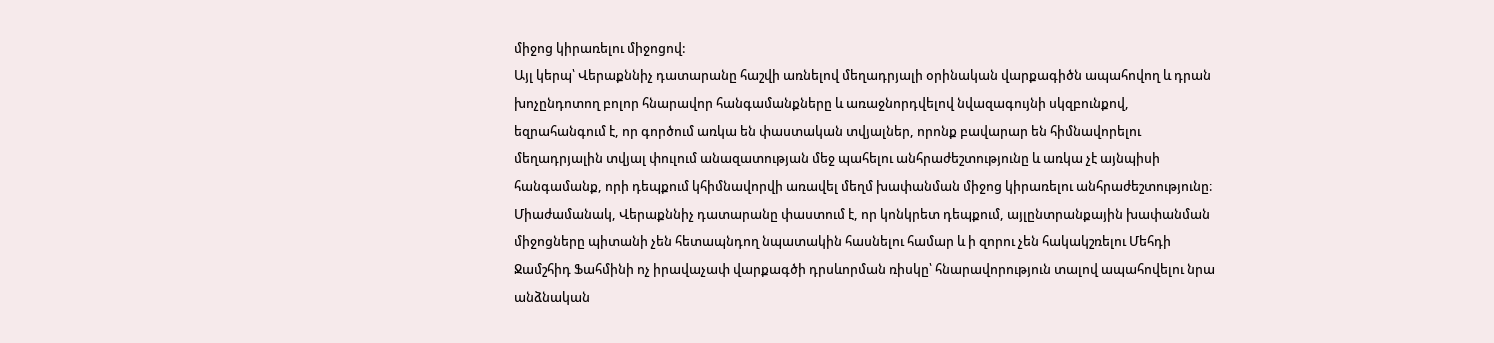միջոց կիրառելու միջոցով:
Այլ կերպ՝ Վերաքննիչ դատարանը հաշվի առնելով մեղադրյալի օրինական վարքագիծն ապահովող և դրան խոչընդոտող բոլոր հնարավոր հանգամանքները և առաջնորդվելով նվազագույնի սկզբունքով, եզրահանգում է, որ գործում առկա են փաստական տվյալներ, որոնք բավարար են հիմնավորելու մեղադրյալին տվյալ փուլում անազատության մեջ պահելու անհրաժեշտությունը և առկա չէ այնպիսի հանգամանք, որի դեպքում կհիմնավորվի առավել մեղմ խափանման միջոց կիրառելու անհրաժեշտությունը։
Միաժամանակ, Վերաքննիչ դատարանը փաստում է, որ կոնկրետ դեպքում, այլընտրանքային խափանման միջոցները պիտանի չեն հետապնդող նպատակին հասնելու համար և ի զորու չեն հակակշռելու Մեհդի Ջամշհիդ Ֆահմինի ոչ իրավաչափ վարքագծի դրսևորման ռիսկը՝ հնարավորություն տալով ապահովելու նրա անձնական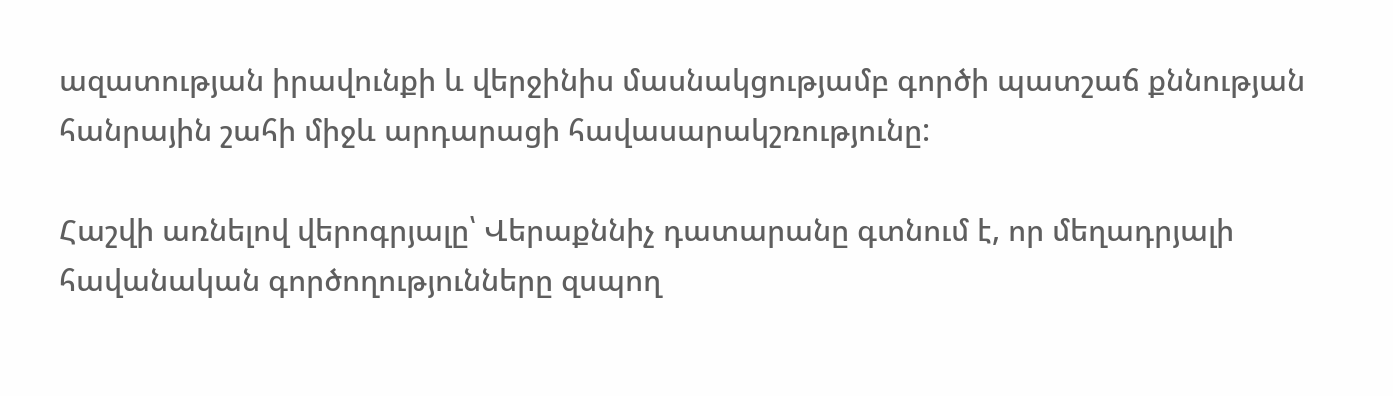ազատության իրավունքի և վերջինիս մասնակցությամբ գործի պատշաճ քննության հանրային շահի միջև արդարացի հավասարակշռությունը:

Հաշվի առնելով վերոգրյալը՝ Վերաքննիչ դատարանը գտնում է, որ մեղադրյալի հավանական գործողությունները զսպող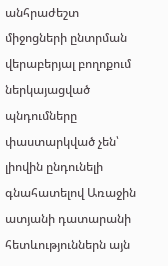անհրաժեշտ միջոցների ընտրման վերաբերյալ բողոքում ներկայացված պնդումները փաստարկված չեն՝ լիովին ընդունելի գնահատելով Առաջին ատյանի դատարանի հետևություններն այն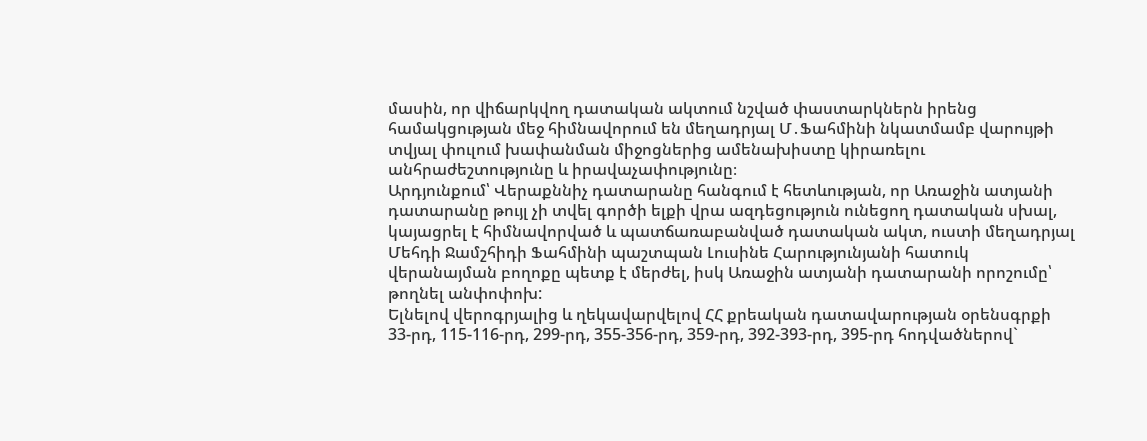մասին, որ վիճարկվող դատական ակտում նշված փաստարկներն իրենց համակցության մեջ հիմնավորում են մեղադրյալ Մ․Ֆահմինի նկատմամբ վարույթի տվյալ փուլում խափանման միջոցներից ամենախիստը կիրառելու անհրաժեշտությունը և իրավաչափությունը։
Արդյունքում՝ Վերաքննիչ դատարանը հանգում է հետևության, որ Առաջին ատյանի դատարանը թույլ չի տվել գործի ելքի վրա ազդեցություն ունեցող դատական սխալ, կայացրել է հիմնավորված և պատճառաբանված դատական ակտ, ուստի մեղադրյալ Մեհդի Ջամշհիդի Ֆահմինի պաշտպան Լուսինե Հարությունյանի հատուկ վերանայման բողոքը պետք է մերժել, իսկ Առաջին ատյանի դատարանի որոշումը՝ թողնել անփոփոխ:
Ելնելով վերոգրյալից և ղեկավարվելով ՀՀ քրեական դատավարության օրենսգրքի 33-րդ, 115-116-րդ, 299-րդ, 355-356-րդ, 359-րդ, 392-393-րդ, 395-րդ հոդվածներով`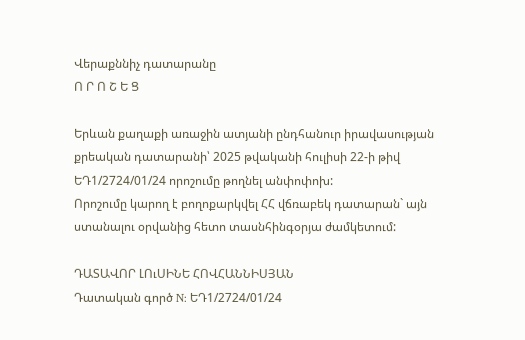Վերաքննիչ դատարանը
Ո Ր Ո Շ Ե Ց

Երևան քաղաքի առաջին ատյանի ընդհանուր իրավասության քրեական դատարանի՝ 2025 թվականի հուլիսի 22-ի թիվ ԵԴ1/2724/01/24 որոշումը թողնել անփոփոխ:
Որոշումը կարող է բողոքարկվել ՀՀ վճռաբեկ դատարան` այն ստանալու օրվանից հետո տասնհինգօրյա ժամկետում:

ԴԱՏԱՎՈՐ ԼՈւՍԻՆԵ ՀՈՎՀԱՆՆԻՍՅԱՆ
Դատական գործ N: ԵԴ1/2724/01/24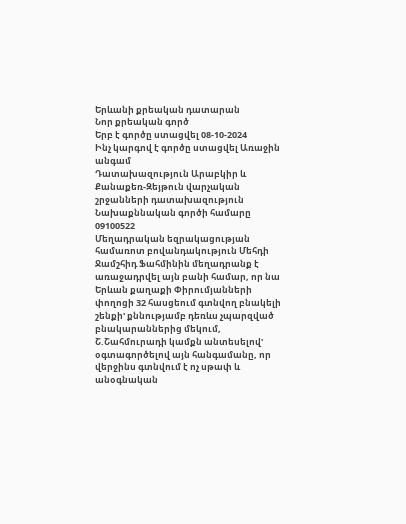Երևանի քրեական դատարան
Նոր քրեական գործ
Երբ է գործը ստացվել 08-10-2024
Ինչ կարգով է գործը ստացվել Առաջին անգամ
Դատախազություն Արաբկիր և Քանաքեռ-Զեյթուն վարչական շրջանների դատախազություն
Նախաքննական գործի համարը 09100522
Մեղադրական եզրակացության համառոտ բովանդակություն Մեհդի Ջամշհիդ Ֆահմինին մեղադրանք է առաջադրվել այն բանի համար, որ նա Երևան քաղաքի Փիրումյանների փողոցի 32 հասցեում գտնվող բնակելի շենքի' քննությամբ դեռևս չպարզված բնակարաններից մեկում, Շ.Շահմուրադի կամքն անտեսելով' օգտագործելով այն հանգամանը, որ վերջինս գտնվում է ոչ սթափ և անօգնական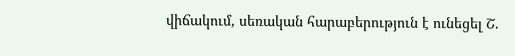վիճակում, սեռական հարաբերություն է ունեցել Շ.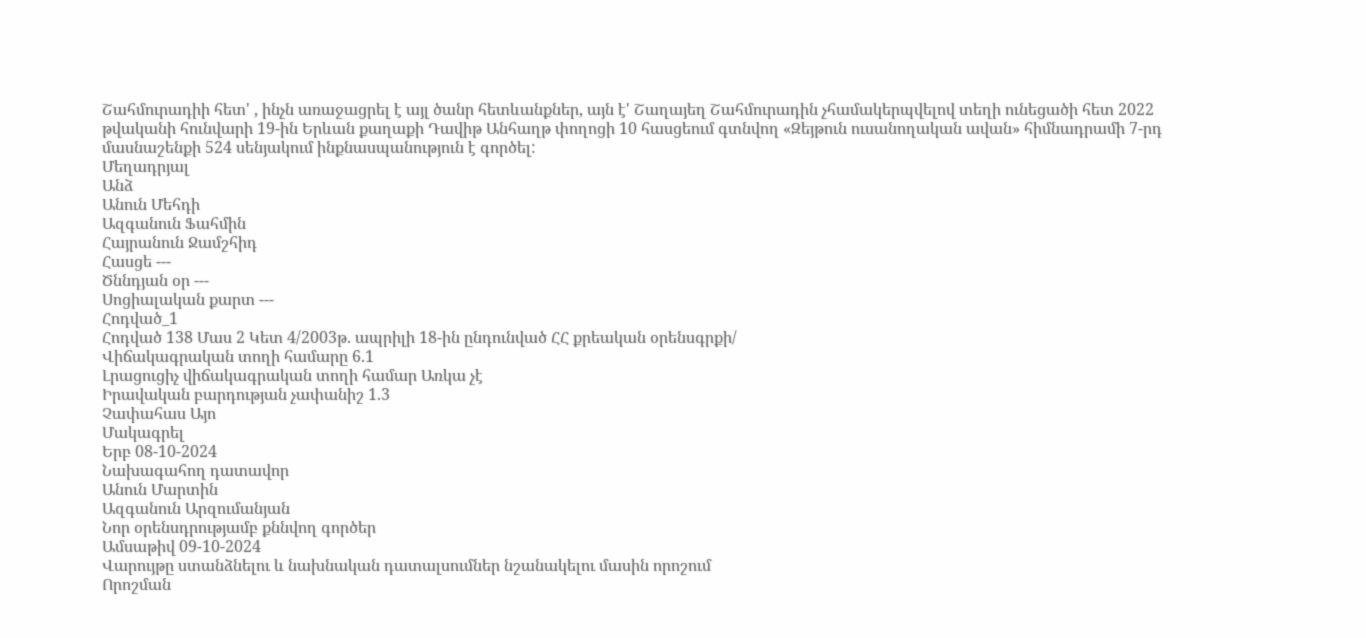Շահմուրադիի հետ' , ինչն առաջացրել է այլ ծանր հետևանքներ, այն է' Շաղայեղ Շահմուրադին չհամակերպվելով տեղի ունեցածի հետ 2022 թվականի հունվարի 19-ին Երևան քաղաքի Դավիթ Անհաղթ փողոցի 10 հասցեում գտնվող «Զեյթուն ուսանողական ավան» հիմնադրամի 7-րդ մասնաշենքի 524 սենյակում ինքնասպանություն է գործել:
Մեղադրյալ
Անձ
Անուն Մեհդի
Ազգանուն Ֆահմին
Հայրանուն Ջամշհիդ
Հասցե ---
Ծննդյան օր ---
Սոցիալական քարտ ---
Հոդված_1
Հոդված 138 Մաս 2 Կետ 4/2003թ. ապրիլի 18-ին ընդունված ՀՀ քրեական օրենսգրքի/
Վիճակագրական տողի համարը 6.1
Լրացուցիչ վիճակագրական տողի համար Առկա չէ
Իրավական բարդության չափանիշ 1.3
Չափահաս Այո
Մակագրել
Երբ 08-10-2024
Նախագահող դատավոր
Անուն Մարտին
Ազգանուն Արզումանյան
Նոր օրենսդրությամբ քննվող գործեր
Ամսաթիվ 09-10-2024
Վարույթը ստանձնելու և նախնական դատալսումներ նշանակելու մասին որոշում
Որոշման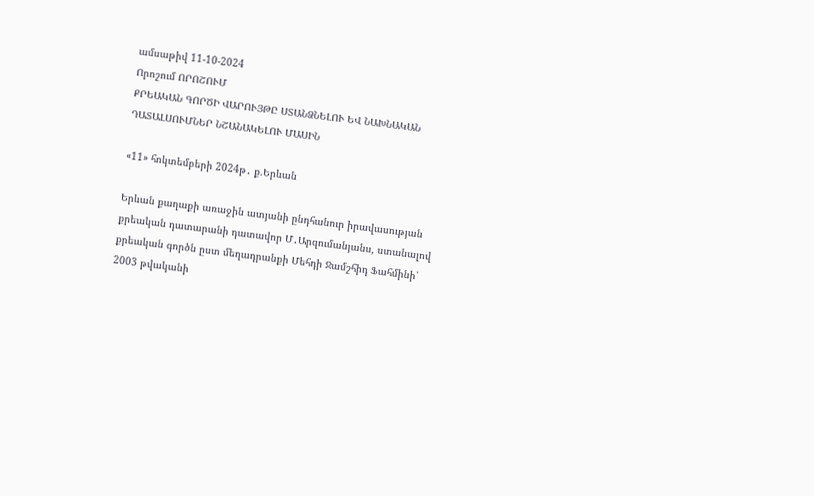ամսաթիվ 11-10-2024
Որոշում ՈՐՈՇՈՒՄ
ՔՐԵԱԿԱՆ ԳՈՐԾԻ ՎԱՐՈՒՅԹԸ ՍՏԱՆՁՆԵԼՈՒ ԵՎ ՆԱԽՆԱԿԱՆ ԴԱՏԱԼՍՈՒՄՆԵՐ ՆՇԱՆԱԿԵԼՈՒ ՄԱՍԻՆ

«11» հոկտեմբերի 2024թ․ ք.Երևան

Երևան քաղաքի առաջին ատյանի ընդհանուր իրավասության քրեական դատարանի դատավոր Մ․Արզումանյանս, ստանալով քրեական գործն ըստ մեղադրանքի Մեհդի Ջամշհիդ Ֆահմինի՝ 2003 թվականի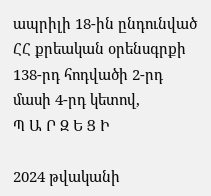ապրիլի 18-ին ընդունված ՀՀ քրեական օրենսգրքի 138-րդ հոդվածի 2-րդ մասի 4-րդ կետով,
Պ Ա Ր Զ Ե Ց Ի

2024 թվականի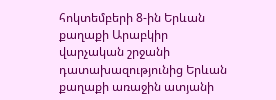հոկտեմբերի 8-ին Երևան քաղաքի Արաբկիր վարչական շրջանի դատախազությունից Երևան քաղաքի առաջին ատյանի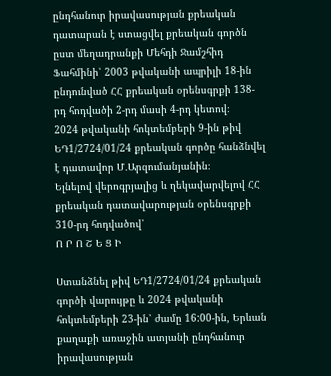ընդհանուր իրավասության քրեական դատարան է ստացվել քրեական գործն ըստ մեղադրանքի Մեհդի Ջամշհիդ Ֆահմինի՝ 2003 թվականի ապրիլի 18-ին ընդունված ՀՀ քրեական օրենսգրքի 138-րդ հոդվածի 2-րդ մասի 4-րդ կետով։
2024 թվականի հոկտեմբերի 9-ին թիվ ԵԴ1/2724/01/24 քրեական գործը հանձնվել է դատավոր Մ․Արզումանյանին։
Ելնելով վերոգրյալից և ղեկավարվելով ՀՀ քրեական դատավարության օրենսգրքի 310-րդ հոդվածով՝
Ո Ր Ո Շ Ե Ց Ի

Ստանձնել թիվ ԵԴ1/2724/01/24 քրեական գործի վարույթը և 2024 թվականի հոկտեմբերի 23-ին՝ ժամը 16:00-ին, Երևան քաղաքի առաջին ատյանի ընդհանուր իրավասության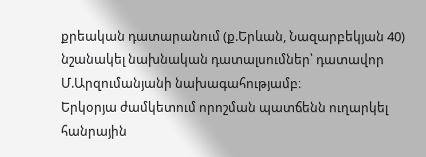քրեական դատարանում (ք.Երևան, Նազարբեկյան 40) նշանակել նախնական դատալսումներ՝ դատավոր Մ.Արզումանյանի նախագահությամբ։
Երկօրյա ժամկետում որոշման պատճենն ուղարկել հանրային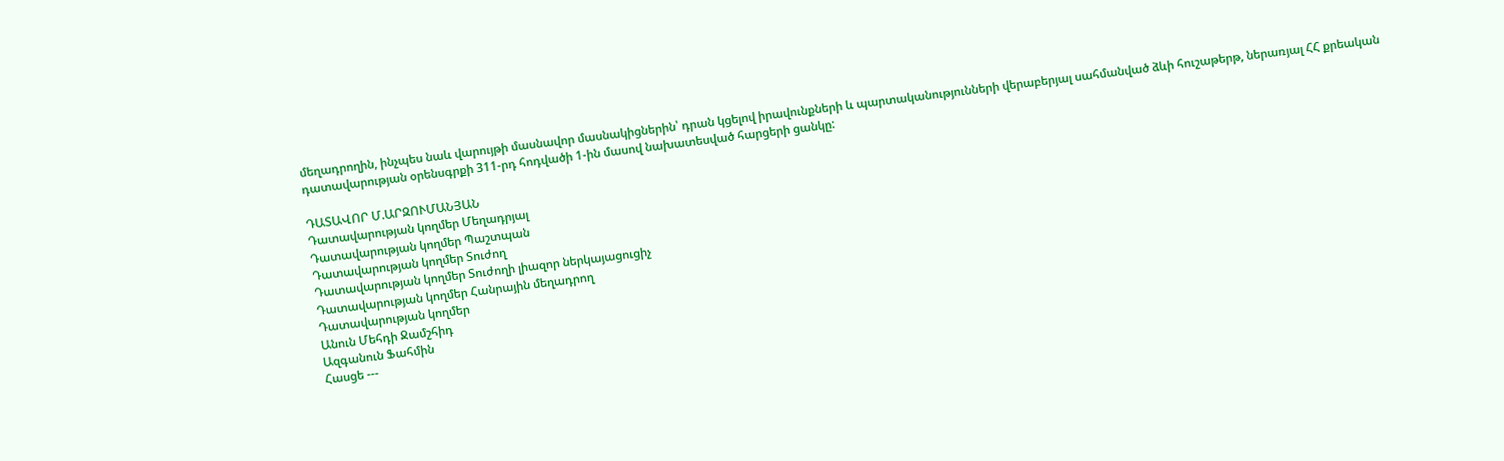մեղադրողին, ինչպես նաև վարույթի մասնավոր մասնակիցներին՝ դրան կցելով իրավունքների և պարտականությունների վերաբերյալ սահմանված ձևի հուշաթերթ, ներառյալ ՀՀ քրեական դատավարության օրենսգրքի 311-րդ հոդվածի 1-ին մասով նախատեսված հարցերի ցանկը:

ԴԱՏԱՎՈՐ Մ.ԱՐԶՈՒՄԱՆՅԱՆ
Դատավարության կողմեր Մեղադրյալ
Դատավարության կողմեր Պաշտպան
Դատավարության կողմեր Տուժող
Դատավարության կողմեր Տուժողի լիազոր ներկայացուցիչ
Դատավարության կողմեր Հանրային մեղադրող
Դատավարության կողմեր
Անուն Մեհդի Ջամշհիդ
Ազգանուն Ֆահմին
Հասցե ---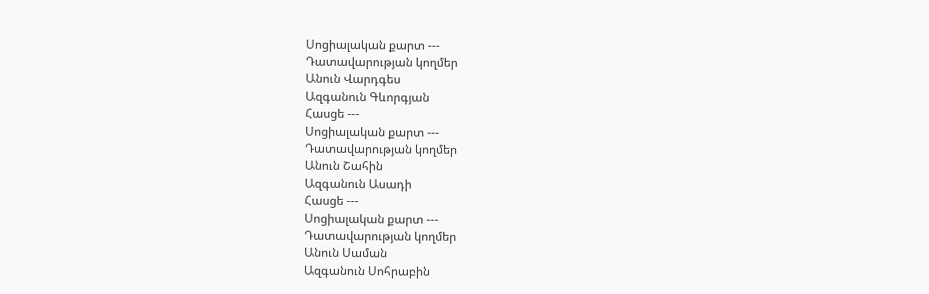Սոցիալական քարտ ---
Դատավարության կողմեր
Անուն Վարդգես
Ազգանուն Գևորգյան
Հասցե ---
Սոցիալական քարտ ---
Դատավարության կողմեր
Անուն Շահին
Ազգանուն Ասադի
Հասցե ---
Սոցիալական քարտ ---
Դատավարության կողմեր
Անուն Սաման
Ազգանուն Սոհրաբին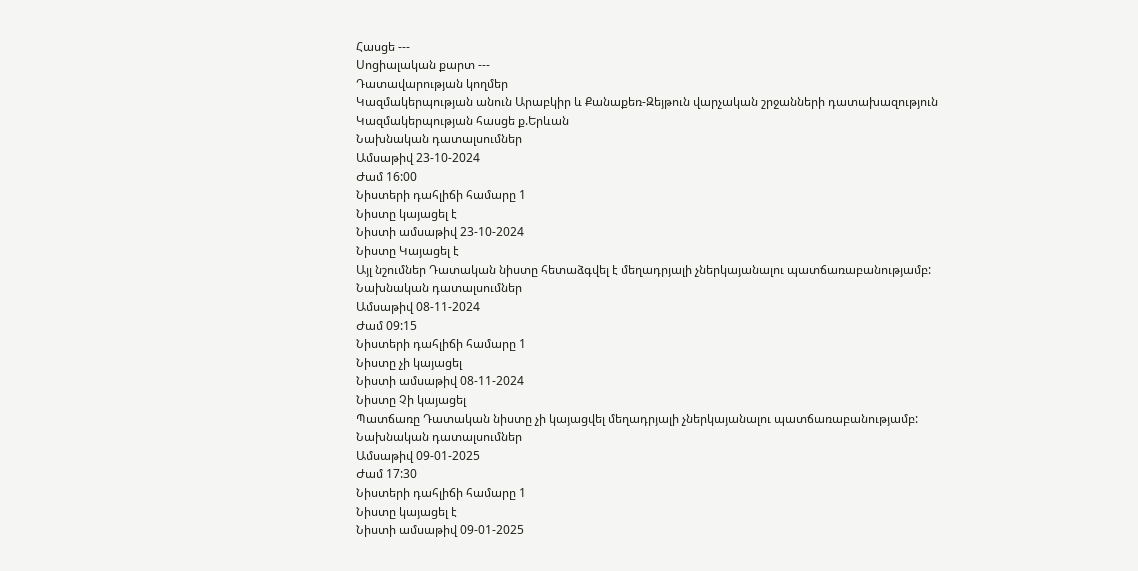Հասցե ---
Սոցիալական քարտ ---
Դատավարության կողմեր
Կազմակերպության անուն Արաբկիր և Քանաքեռ-Զեյթուն վարչական շրջանների դատախազություն
Կազմակերպության հասցե ք.Երևան
Նախնական դատալսումներ
Ամսաթիվ 23-10-2024
Ժամ 16:00
Նիստերի դահլիճի համարը 1
Նիստը կայացել է
Նիստի ամսաթիվ 23-10-2024
Նիստը Կայացել է
Այլ նշումներ Դատական նիստը հետաձգվել է մեղադրյալի չներկայանալու պատճառաբանությամբ:
Նախնական դատալսումներ
Ամսաթիվ 08-11-2024
Ժամ 09:15
Նիստերի դահլիճի համարը 1
Նիստը չի կայացել
Նիստի ամսաթիվ 08-11-2024
Նիստը Չի կայացել
Պատճառը Դատական նիստը չի կայացվել մեղադրյալի չներկայանալու պատճառաբանությամբ:
Նախնական դատալսումներ
Ամսաթիվ 09-01-2025
Ժամ 17:30
Նիստերի դահլիճի համարը 1
Նիստը կայացել է
Նիստի ամսաթիվ 09-01-2025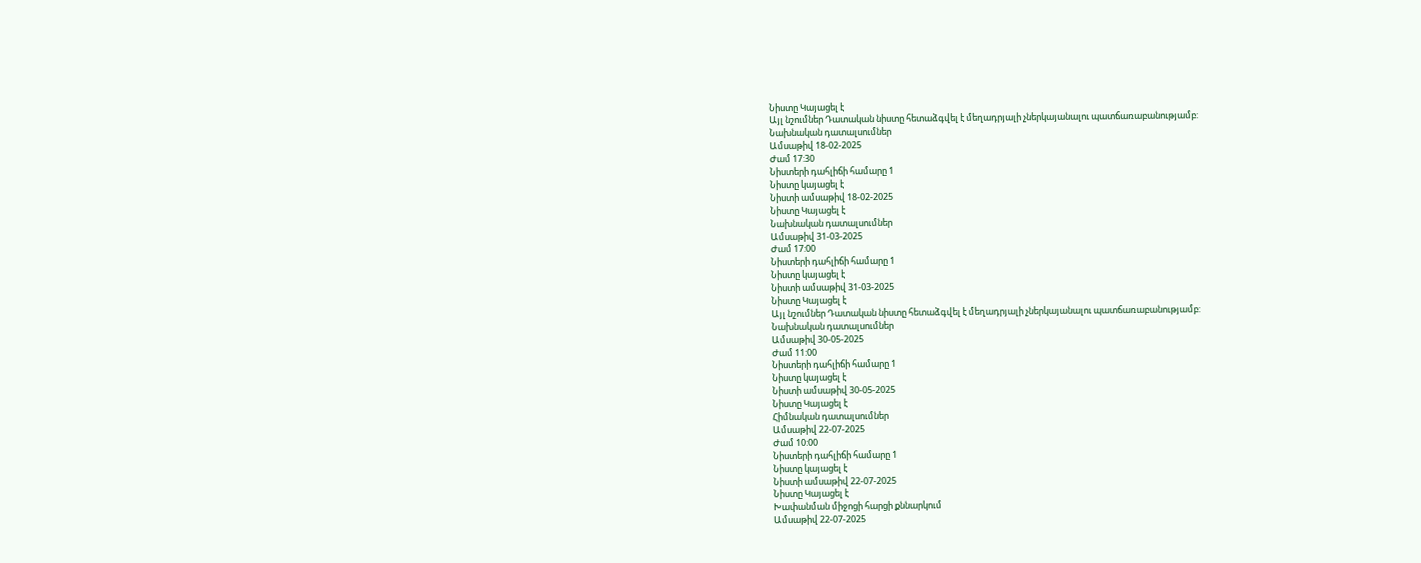Նիստը Կայացել է
Այլ նշումներ Դատական նիստը հետաձգվել է մեղադրյալի չներկայանալու պատճառաբանությամբ:
Նախնական դատալսումներ
Ամսաթիվ 18-02-2025
Ժամ 17:30
Նիստերի դահլիճի համարը 1
Նիստը կայացել է
Նիստի ամսաթիվ 18-02-2025
Նիստը Կայացել է
Նախնական դատալսումներ
Ամսաթիվ 31-03-2025
Ժամ 17:00
Նիստերի դահլիճի համարը 1
Նիստը կայացել է
Նիստի ամսաթիվ 31-03-2025
Նիստը Կայացել է
Այլ նշումներ Դատական նիստը հետաձգվել է մեղադրյալի չներկայանալու պատճառաբանությամբ:
Նախնական դատալսումներ
Ամսաթիվ 30-05-2025
Ժամ 11:00
Նիստերի դահլիճի համարը 1
Նիստը կայացել է
Նիստի ամսաթիվ 30-05-2025
Նիստը Կայացել է
Հիմնական դատալսումներ
Ամսաթիվ 22-07-2025
Ժամ 10:00
Նիստերի դահլիճի համարը 1
Նիստը կայացել է
Նիստի ամսաթիվ 22-07-2025
Նիստը Կայացել է
Խափանման միջոցի հարցի քննարկում
Ամսաթիվ 22-07-2025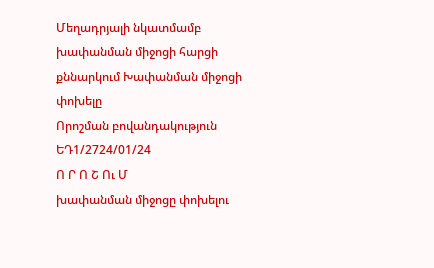Մեղադրյալի նկատմամբ խափանման միջոցի հարցի քննարկում Խափանման միջոցի փոխելը
Որոշման բովանդակություն ԵԴ1/2724/01/24
Ո Ր Ո Շ Ու Մ
խափանման միջոցը փոխելու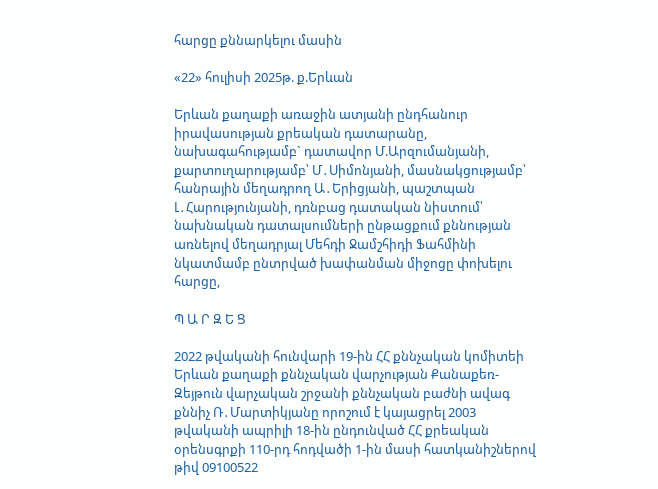հարցը քննարկելու մասին

«22» հուլիսի 2025թ. ք.Երևան

Երևան քաղաքի առաջին ատյանի ընդհանուր իրավասության քրեական դատարանը, նախագահությամբ` դատավոր Մ.Արզումանյանի, քարտուղարությամբ՝ Մ․Սիմոնյանի, մասնակցությամբ՝ հանրային մեղադրող Ա․Երիցյանի, պաշտպան Լ․Հարությունյանի, դռնբաց դատական նիստում՝ նախնական դատալսումների ընթացքում քննության առնելով մեղադրյալ Մեհդի Ջամշհիդի Ֆահմինի նկատմամբ ընտրված խափանման միջոցը փոխելու հարցը,

Պ Ա Ր Զ Ե Ց

2022 թվականի հունվարի 19-ին ՀՀ քննչական կոմիտեի Երևան քաղաքի քննչական վարչության Քանաքեռ-Զեյթուն վարչական շրջանի քննչական բաժնի ավագ քննիչ Ռ․Մարտիկյանը որոշում է կայացրել 2003 թվականի ապրիլի 18-ին ընդունված ՀՀ քրեական օրենսգրքի 110-րդ հոդվածի 1-ին մասի հատկանիշներով թիվ 09100522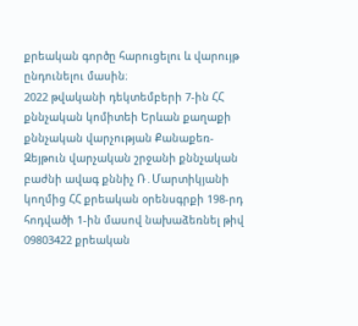քրեական գործը հարուցելու և վարույթ ընդունելու մասին։
2022 թվականի դեկտեմբերի 7-ին ՀՀ քննչական կոմիտեի Երևան քաղաքի քննչական վարչության Քանաքեռ-Զեյթուն վարչական շրջանի քննչական բաժնի ավագ քննիչ Ռ․Մարտիկյանի կողմից ՀՀ քրեական օրենսգրքի 198-րդ հոդվածի 1-ին մասով նախաձեռնել թիվ 09803422 քրեական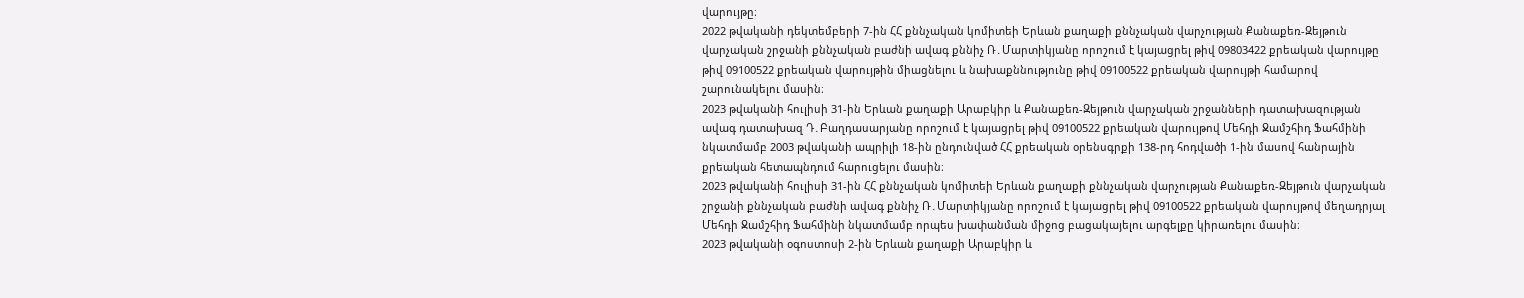վարույթը։
2022 թվականի դեկտեմբերի 7-ին ՀՀ քննչական կոմիտեի Երևան քաղաքի քննչական վարչության Քանաքեռ-Զեյթուն վարչական շրջանի քննչական բաժնի ավագ քննիչ Ռ․Մարտիկյանը որոշում է կայացրել թիվ 09803422 քրեական վարույթը թիվ 09100522 քրեական վարույթին միացնելու և նախաքննությունը թիվ 09100522 քրեական վարույթի համարով շարունակելու մասին։
2023 թվականի հուլիսի 31-ին Երևան քաղաքի Արաբկիր և Քանաքեռ-Զեյթուն վարչական շրջանների դատախազության ավագ դատախազ Դ․Բաղդասարյանը որոշում է կայացրել թիվ 09100522 քրեական վարույթով Մեհդի Ջամշհիդ Ֆահմինի նկատմամբ 2003 թվականի ապրիլի 18-ին ընդունված ՀՀ քրեական օրենսգրքի 138-րդ հոդվածի 1-ին մասով հանրային քրեական հետապնդում հարուցելու մասին։
2023 թվականի հուլիսի 31-ին ՀՀ քննչական կոմիտեի Երևան քաղաքի քննչական վարչության Քանաքեռ-Զեյթուն վարչական շրջանի քննչական բաժնի ավագ քննիչ Ռ․Մարտիկյանը որոշում է կայացրել թիվ 09100522 քրեական վարույթով մեղադրյալ Մեհդի Ջամշհիդ Ֆահմինի նկատմամբ որպես խափանման միջոց բացակայելու արգելքը կիրառելու մասին։
2023 թվականի օգոստոսի 2-ին Երևան քաղաքի Արաբկիր և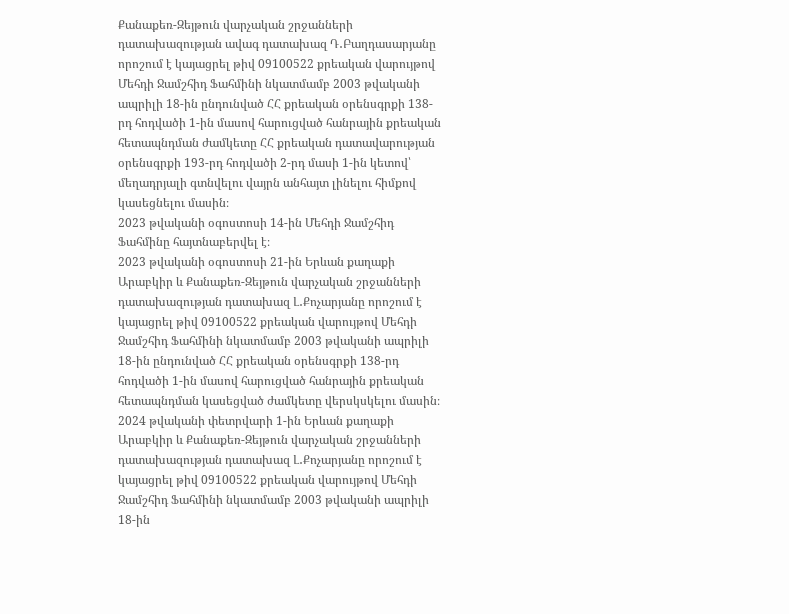Քանաքեռ-Զեյթուն վարչական շրջանների դատախազության ավագ դատախազ Դ․Բաղդասարյանը որոշում է կայացրել թիվ 09100522 քրեական վարույթով Մեհդի Ջամշհիդ Ֆահմինի նկատմամբ 2003 թվականի ապրիլի 18-ին ընդունված ՀՀ քրեական օրենսգրքի 138-րդ հոդվածի 1-ին մասով հարուցված հանրային քրեական հետապնդման ժամկետը ՀՀ քրեական դատավարության օրենսգրքի 193-րդ հոդվածի 2-րդ մասի 1-ին կետով՝ մեղադրյալի գտնվելու վայրն անհայտ լինելու հիմքով կասեցնելու մասին։
2023 թվականի օգոստոսի 14-ին Մեհդի Ջամշհիդ Ֆահմինը հայտնաբերվել է։
2023 թվականի օգոստոսի 21-ին Երևան քաղաքի Արաբկիր և Քանաքեռ-Զեյթուն վարչական շրջանների դատախազության դատախազ Լ․Քոչարյանը որոշում է կայացրել թիվ 09100522 քրեական վարույթով Մեհդի Ջամշհիդ Ֆահմինի նկատմամբ 2003 թվականի ապրիլի 18-ին ընդունված ՀՀ քրեական օրենսգրքի 138-րդ հոդվածի 1-ին մասով հարուցված հանրային քրեական հետապնդման կասեցված ժամկետը վերսկսկելու մասին։
2024 թվականի փետրվարի 1-ին Երևան քաղաքի Արաբկիր և Քանաքեռ-Զեյթուն վարչական շրջանների դատախազության դատախազ Լ․Քոչարյանը որոշում է կայացրել թիվ 09100522 քրեական վարույթով Մեհդի Ջամշհիդ Ֆահմինի նկատմամբ 2003 թվականի ապրիլի 18-ին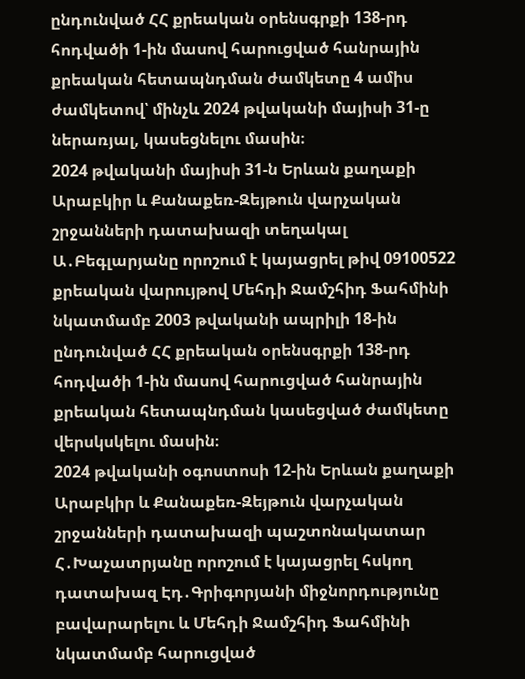ընդունված ՀՀ քրեական օրենսգրքի 138-րդ հոդվածի 1-ին մասով հարուցված հանրային քրեական հետապնդման ժամկետը 4 ամիս ժամկետով՝ մինչև 2024 թվականի մայիսի 31-ը ներառյալ, կասեցնելու մասին։
2024 թվականի մայիսի 31-ն Երևան քաղաքի Արաբկիր և Քանաքեռ-Զեյթուն վարչական շրջանների դատախազի տեղակալ Ա․Բեգլարյանը որոշում է կայացրել թիվ 09100522 քրեական վարույթով Մեհդի Ջամշհիդ Ֆահմինի նկատմամբ 2003 թվականի ապրիլի 18-ին ընդունված ՀՀ քրեական օրենսգրքի 138-րդ հոդվածի 1-ին մասով հարուցված հանրային քրեական հետապնդման կասեցված ժամկետը վերսկսկելու մասին։
2024 թվականի օգոստոսի 12-ին Երևան քաղաքի Արաբկիր և Քանաքեռ-Զեյթուն վարչական շրջանների դատախազի պաշտոնակատար Հ․Խաչատրյանը որոշում է կայացրել հսկող դատախազ Էդ․Գրիգորյանի միջնորդությունը բավարարելու և Մեհդի Ջամշհիդ Ֆահմինի նկատմամբ հարուցված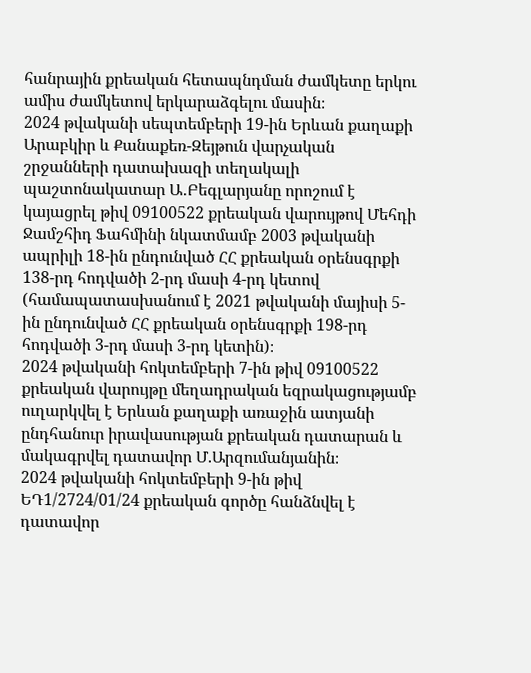հանրային քրեական հետապնդման ժամկետը երկու ամիս ժամկետով երկարաձգելու մասին։
2024 թվականի սեպտեմբերի 19-ին Երևան քաղաքի Արաբկիր և Քանաքեռ-Զեյթուն վարչական շրջանների դատախազի տեղակալի պաշտոնակատար Ա․Բեգլարյանը որոշում է կայացրել թիվ 09100522 քրեական վարույթով Մեհդի Ջամշհիդ Ֆահմինի նկատմամբ 2003 թվականի ապրիլի 18-ին ընդունված ՀՀ քրեական օրենսգրքի 138-րդ հոդվածի 2-րդ մասի 4-րդ կետով (համապատասխանում է 2021 թվականի մայիսի 5-ին ընդունված ՀՀ քրեական օրենսգրքի 198-րդ հոդվածի 3-րդ մասի 3-րդ կետին)։
2024 թվականի հոկտեմբերի 7-ին թիվ 09100522 քրեական վարույթը մեղադրական եզրակացությամբ ուղարկվել է Երևան քաղաքի առաջին ատյանի ընդհանուր իրավասության քրեական դատարան և մակագրվել դատավոր Մ.Արզումանյանին։
2024 թվականի հոկտեմբերի 9-ին թիվ ԵԴ1/2724/01/24 քրեական գործը հանձնվել է դատավոր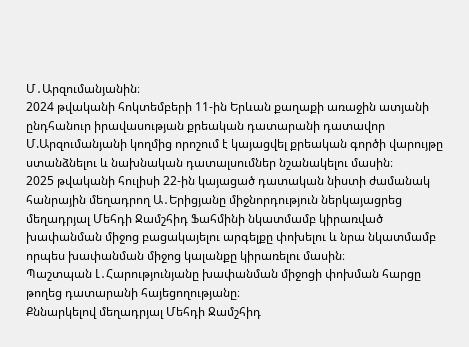Մ․Արզումանյանին։
2024 թվականի հոկտեմբերի 11-ին Երևան քաղաքի առաջին ատյանի ընդհանուր իրավասության քրեական դատարանի դատավոր Մ.Արզումանյանի կողմից որոշում է կայացվել քրեական գործի վարույթը ստանձնելու և նախնական դատալսումներ նշանակելու մասին։
2025 թվականի հուլիսի 22-ին կայացած դատական նիստի ժամանակ հանրային մեղադրող Ա․Երիցյանը միջնորդություն ներկայացրեց մեղադրյալ Մեհդի Ջամշհիդ Ֆահմինի նկատմամբ կիրառված խափանման միջոց բացակայելու արգելքը փոխելու և նրա նկատմամբ որպես խափանման միջոց կալանքը կիրառելու մասին։
Պաշտպան Լ․Հարությունյանը խափանման միջոցի փոխման հարցը թողեց դատարանի հայեցողությանը։
Քննարկելով մեղադրյալ Մեհդի Ջամշհիդ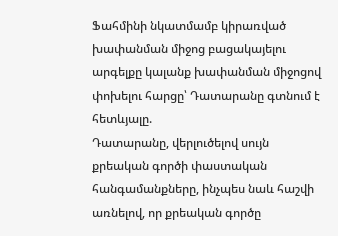Ֆահմինի նկատմամբ կիրառված խափանման միջոց բացակայելու արգելքը կալանք խափանման միջոցով փոխելու հարցը՝ Դատարանը գտնում է հետևյալը.
Դատարանը, վերլուծելով սույն քրեական գործի փաստական հանգամանքները, ինչպես նաև հաշվի առնելով, որ քրեական գործը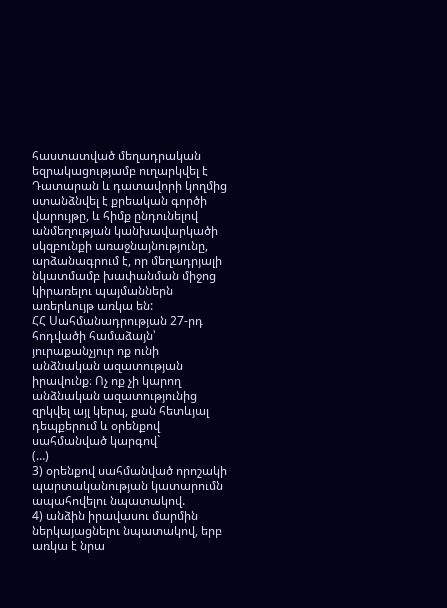հաստատված մեղադրական եզրակացությամբ ուղարկվել է Դատարան և դատավորի կողմից ստանձնվել է քրեական գործի վարույթը, և հիմք ընդունելով անմեղության կանխավարկածի սկզբունքի առաջնայնությունը, արձանագրում է, որ մեղադրյալի նկատմամբ խափանման միջոց կիրառելու պայմաններն առերևույթ առկա են:
ՀՀ Սահմանադրության 27-րդ հոդվածի համաձայն՝ յուրաքանչյուր ոք ունի անձնական ազատության իրավունք։ Ոչ ոք չի կարող անձնական ազատությունից զրկվել այլ կերպ, քան հետևյալ դեպքերում և օրենքով սահմանված կարգով`
(…)
3) օրենքով սահմանված որոշակի պարտականության կատարումն ապահովելու նպատակով.
4) անձին իրավասու մարմին ներկայացնելու նպատակով, երբ առկա է նրա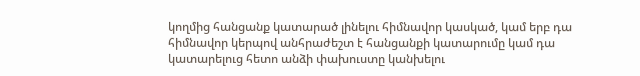կողմից հանցանք կատարած լինելու հիմնավոր կասկած, կամ երբ դա հիմնավոր կերպով անհրաժեշտ է հանցանքի կատարումը կամ դա կատարելուց հետո անձի փախուստը կանխելու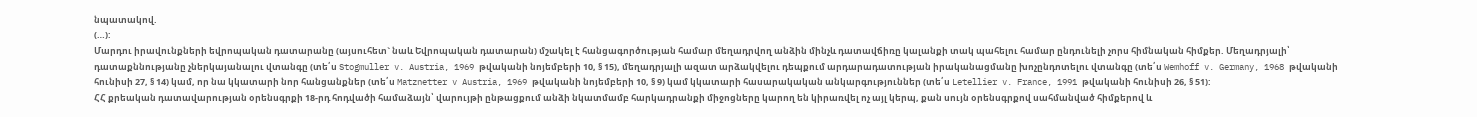նպատակով.
(…):
Մարդու իրավունքների եվրոպական դատարանը (այսուհետ` նաև Եվրոպական դատարան) մշակել է հանցագործության համար մեղադրվող անձին մինչև դատավճիռը կալանքի տակ պահելու համար ընդունելի չորս հիմնական հիմքեր. Մեղադրյալի՝ դատաքննությանը չներկայանալու վտանգը (տե՛ս Stogmuller v. Austria, 1969 թվականի նոյեմբերի 10, § 15), մեղադրյալի ազատ արձակվելու դեպքում արդարադատության իրականացմանը խոչընդոտելու վտանգը (տե՛ս Wemhoff v. Germany, 1968 թվականի հունիսի 27, § 14) կամ, որ նա կկատարի նոր հանցանքներ (տե՛ս Matznetter v Austria, 1969 թվականի նոյեմբերի 10, § 9) կամ կկատարի հասարակական անկարգություններ (տե՛ս Letellier v. France, 1991 թվականի հունիսի 26, § 51):
ՀՀ քրեական դատավարության օրենսգրքի 18-րդ հոդվածի համաձայն՝ վարույթի ընթացքում անձի նկատմամբ հարկադրանքի միջոցները կարող են կիրառվել ոչ այլ կերպ, քան սույն օրենսգրքով սահմանված հիմքերով և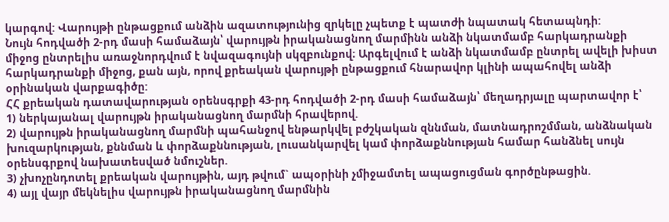կարգով: Վարույթի ընթացքում անձին ազատությունից զրկելը չպետք է պատժի նպատակ հետապնդի:
Նույն հոդվածի 2-րդ մասի համաձայն՝ վարույթն իրականացնող մարմինն անձի նկատմամբ հարկադրանքի միջոց ընտրելիս առաջնորդվում է նվազագույնի սկզբունքով։ Արգելվում է անձի նկատմամբ ընտրել ավելի խիստ հարկադրանքի միջոց, քան այն, որով քրեական վարույթի ընթացքում հնարավոր կլինի ապահովել անձի օրինական վարքագիծը:
ՀՀ քրեական դատավարության օրենսգրքի 43-րդ հոդվածի 2-րդ մասի համաձայն՝ մեղադրյալը պարտավոր է՝
1) ներկայանալ վարույթն իրականացնող մարմնի հրավերով.
2) վարույթն իրականացնող մարմնի պահանջով ենթարկվել բժշկական զննման, մատնադրոշմման, անձնական խուզարկության, քննման և փորձաքննության, լուսանկարվել կամ փորձաքննության համար հանձնել սույն օրենսգրքով նախատեսված նմուշներ.
3) չխոչընդոտել քրեական վարույթին, այդ թվում` ապօրինի չմիջամտել ապացուցման գործընթացին.
4) այլ վայր մեկնելիս վարույթն իրականացնող մարմնին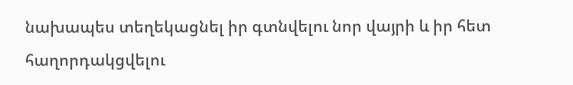նախապես տեղեկացնել իր գտնվելու նոր վայրի և իր հետ հաղորդակցվելու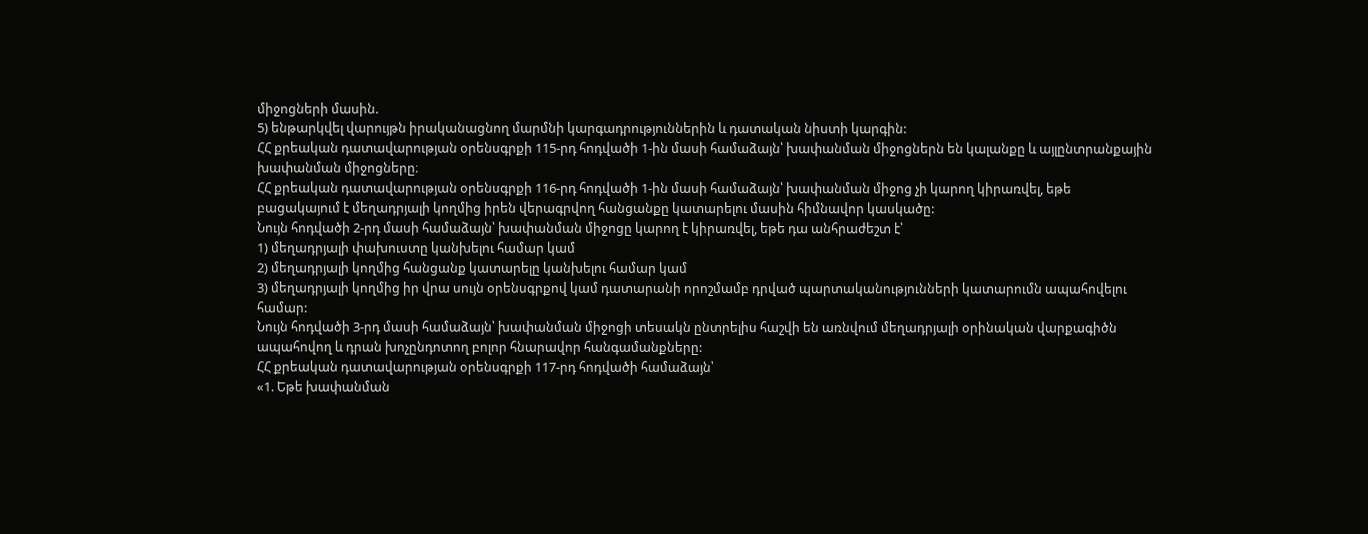միջոցների մասին.
5) ենթարկվել վարույթն իրականացնող մարմնի կարգադրություններին և դատական նիստի կարգին:
ՀՀ քրեական դատավարության օրենսգրքի 115-րդ հոդվածի 1-ին մասի համաձայն՝ խափանման միջոցներն են կալանքը և այլընտրանքային խափանման միջոցները։
ՀՀ քրեական դատավարության օրենսգրքի 116-րդ հոդվածի 1-ին մասի համաձայն՝ խափանման միջոց չի կարող կիրառվել, եթե բացակայում է մեղադրյալի կողմից իրեն վերագրվող հանցանքը կատարելու մասին հիմնավոր կասկածը:
Նույն հոդվածի 2-րդ մասի համաձայն՝ խափանման միջոցը կարող է կիրառվել, եթե դա անհրաժեշտ է՝
1) մեղադրյալի փախուստը կանխելու համար կամ
2) մեղադրյալի կողմից հանցանք կատարելը կանխելու համար կամ
3) մեղադրյալի կողմից իր վրա սույն օրենսգրքով կամ դատարանի որոշմամբ դրված պարտականությունների կատարումն ապահովելու համար:
Նույն հոդվածի 3-րդ մասի համաձայն՝ խափանման միջոցի տեսակն ընտրելիս հաշվի են առնվում մեղադրյալի օրինական վարքագիծն ապահովող և դրան խոչընդոտող բոլոր հնարավոր հանգամանքները:
ՀՀ քրեական դատավարության օրենսգրքի 117-րդ հոդվածի համաձայն՝
«1. Եթե խափանման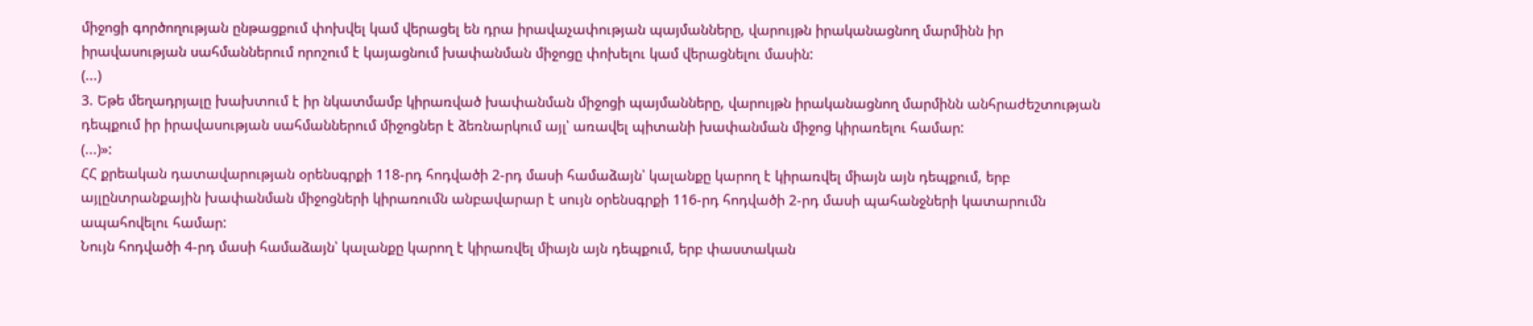միջոցի գործողության ընթացքում փոխվել կամ վերացել են դրա իրավաչափության պայմանները, վարույթն իրականացնող մարմինն իր իրավասության սահմաններում որոշում է կայացնում խափանման միջոցը փոխելու կամ վերացնելու մասին:
(...)
3. Եթե մեղադրյալը խախտում է իր նկատմամբ կիրառված խափանման միջոցի պայմանները, վարույթն իրականացնող մարմինն անհրաժեշտության դեպքում իր իրավասության սահմաններում միջոցներ է ձեռնարկում այլ՝ առավել պիտանի խափանման միջոց կիրառելու համար:
(...)»:
ՀՀ քրեական դատավարության օրենսգրքի 118-րդ հոդվածի 2-րդ մասի համաձայն՝ կալանքը կարող է կիրառվել միայն այն դեպքում, երբ այլընտրանքային խափանման միջոցների կիրառումն անբավարար է սույն օրենսգրքի 116-րդ հոդվածի 2-րդ մասի պահանջների կատարումն ապահովելու համար:
Նույն հոդվածի 4-րդ մասի համաձայն՝ կալանքը կարող է կիրառվել միայն այն դեպքում, երբ փաստական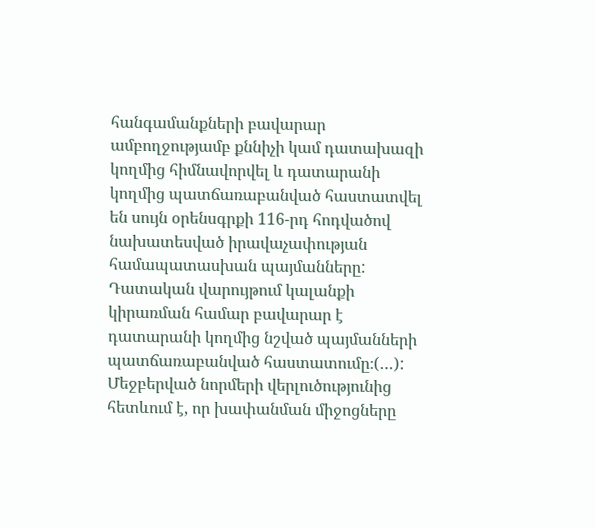հանգամանքների բավարար ամբողջությամբ քննիչի կամ դատախազի կողմից հիմնավորվել և դատարանի կողմից պատճառաբանված հաստատվել են սույն օրենսգրքի 116-րդ հոդվածով նախատեսված իրավաչափության համապատասխան պայմանները: Դատական վարույթում կալանքի կիրառման համար բավարար է դատարանի կողմից նշված պայմանների պատճառաբանված հաստատումը։(…):
Մեջբերված նորմերի վերլուծությունից հետևում է, որ խափանման միջոցները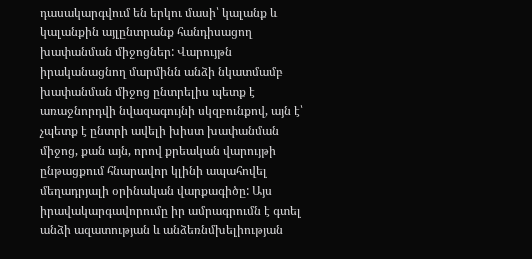դասակարգվում են երկու մասի՝ կալանք և կալանքին այլընտրանք հանդիսացող խափանման միջոցներ: Վարույթն իրականացնող մարմինն անձի նկատմամբ խափանման միջոց ընտրելիս պետք է առաջնորդվի նվազագույնի սկզբունքով, այն է՝ չպետք է ընտրի ավելի խիստ խափանման միջոց, քան այն, որով քրեական վարույթի ընթացքում հնարավոր կլինի ապահովել մեղադրյալի օրինական վարքագիծը: Այս իրավակարգավորումը իր ամրագրումն է գտել անձի ազատության և անձեռնմխելիության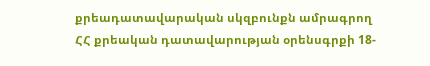քրեադատավարական սկզբունքն ամրագրող ՀՀ քրեական դատավարության օրենսգրքի 18-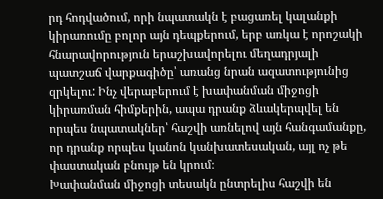րդ հոդվածում, որի նպատակն է բացառել կալանքի կիրառումը բոլոր այն դեպքերում, երբ առկա է որոշակի հնարավորություն երաշխավորելու մեղադրյալի պատշաճ վարքագիծը՝ առանց նրան ազատությունից զրկելու: Ինչ վերաբերում է խափանման միջոցի կիրառման հիմքերին, ապա դրանք ձևակերպվել են որպես նպատակներ՝ հաշվի առնելով այն հանգամանքը, որ դրանք որպես կանոն կանխատեսական, այլ ոչ թե փաստական բնույթ են կրում։
Խափանման միջոցի տեսակն ընտրելիս հաշվի են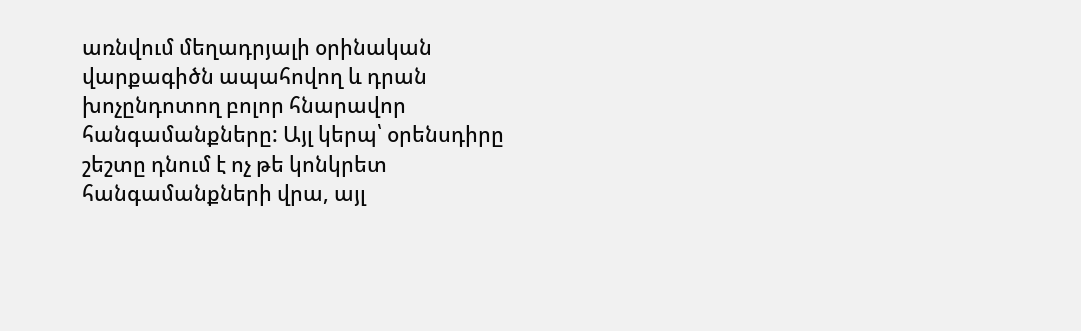առնվում մեղադրյալի օրինական վարքագիծն ապահովող և դրան խոչընդոտող բոլոր հնարավոր հանգամանքները: Այլ կերպ՝ օրենսդիրը շեշտը դնում է ոչ թե կոնկրետ հանգամանքների վրա, այլ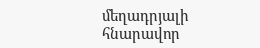մեղադրյալի հնարավոր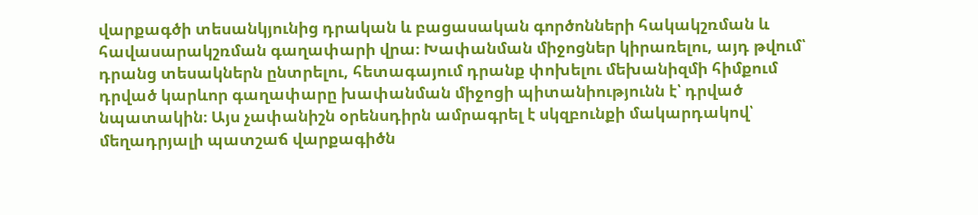վարքագծի տեսանկյունից դրական և բացասական գործոնների հակակշռման և հավասարակշռման գաղափարի վրա։ Խափանման միջոցներ կիրառելու, այդ թվում՝ դրանց տեսակներն ընտրելու, հետագայում դրանք փոխելու մեխանիզմի հիմքում դրված կարևոր գաղափարը խափանման միջոցի պիտանիությունն է՝ դրված նպատակին։ Այս չափանիշն օրենսդիրն ամրագրել է սկզբունքի մակարդակով՝ մեղադրյալի պատշաճ վարքագիծն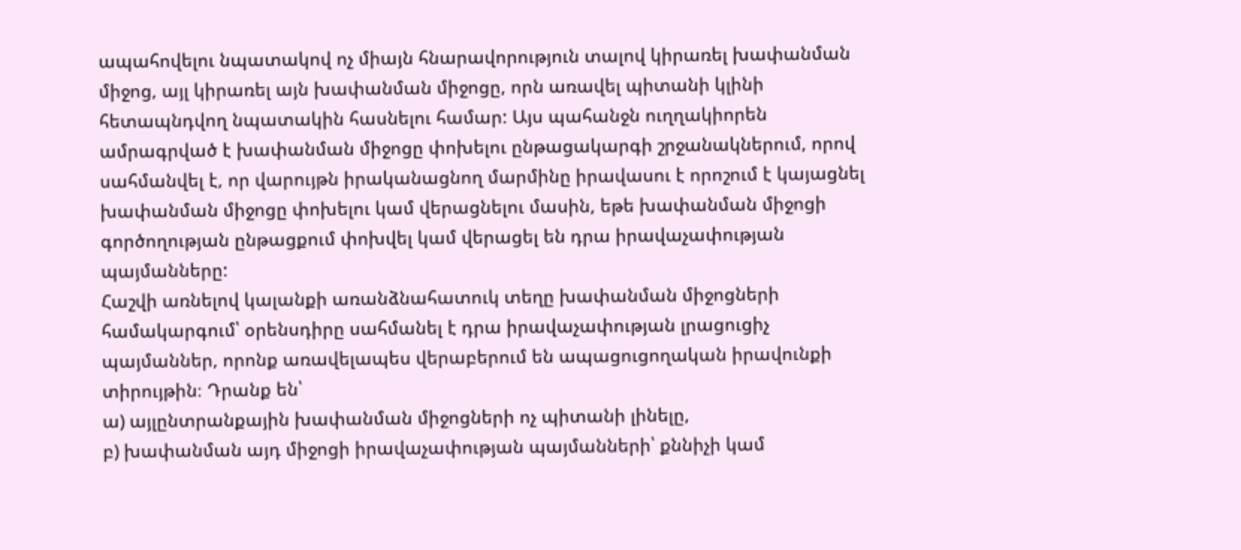ապահովելու նպատակով ոչ միայն հնարավորություն տալով կիրառել խափանման միջոց, այլ կիրառել այն խափանման միջոցը, որն առավել պիտանի կլինի հետապնդվող նպատակին հասնելու համար: Այս պահանջն ուղղակիորեն ամրագրված է խափանման միջոցը փոխելու ընթացակարգի շրջանակներում, որով սահմանվել է, որ վարույթն իրականացնող մարմինը իրավասու է որոշում է կայացնել խափանման միջոցը փոխելու կամ վերացնելու մասին, եթե խափանման միջոցի գործողության ընթացքում փոխվել կամ վերացել են դրա իրավաչափության պայմանները:
Հաշվի առնելով կալանքի առանձնահատուկ տեղը խափանման միջոցների համակարգում՝ օրենսդիրը սահմանել է դրա իրավաչափության լրացուցիչ պայմաններ, որոնք առավելապես վերաբերում են ապացուցողական իրավունքի տիրույթին։ Դրանք են՝
ա) այլընտրանքային խափանման միջոցների ոչ պիտանի լինելը,
բ) խափանման այդ միջոցի իրավաչափության պայմանների՝ քննիչի կամ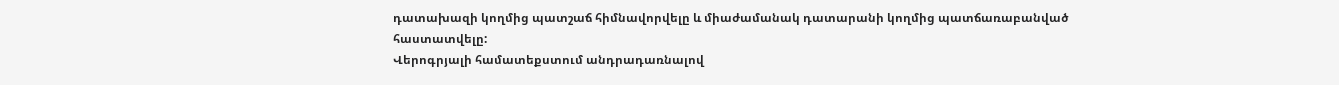դատախազի կողմից պատշաճ հիմնավորվելը և միաժամանակ դատարանի կողմից պատճառաբանված հաստատվելը:
Վերոգրյալի համատեքստում անդրադառնալով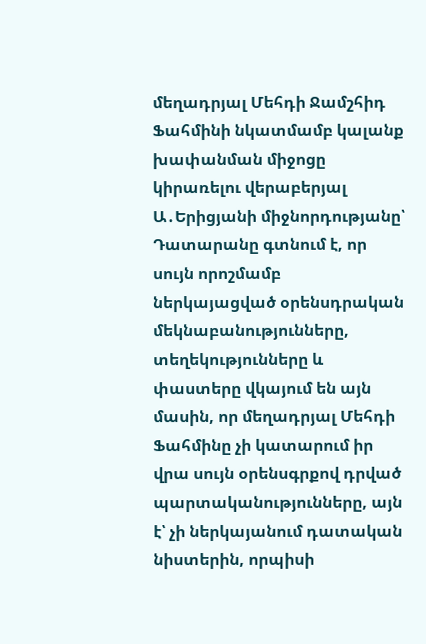մեղադրյալ Մեհդի Ջամշհիդ Ֆահմինի նկատմամբ կալանք խափանման միջոցը կիրառելու վերաբերյալ Ա․Երիցյանի միջնորդությանը՝ Դատարանը գտնում է, որ սույն որոշմամբ ներկայացված օրենսդրական մեկնաբանությունները, տեղեկությունները և փաստերը վկայում են այն մասին, որ մեղադրյալ Մեհդի Ֆահմինը չի կատարում իր վրա սույն օրենսգրքով դրված պարտականությունները, այն է՝ չի ներկայանում դատական նիստերին, որպիսի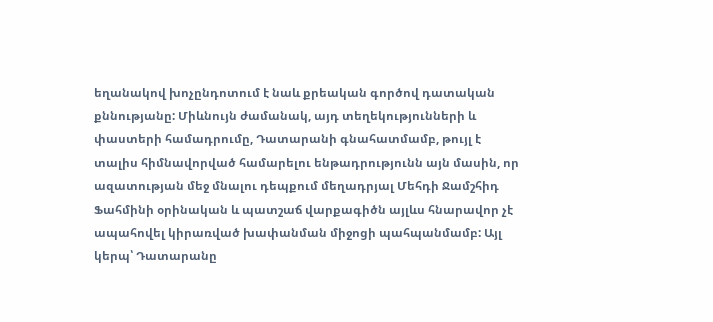եղանակով խոչընդոտում է նաև քրեական գործով դատական քննությանը: Միևնույն ժամանակ, այդ տեղեկությունների և փաստերի համադրումը, Դատարանի գնահատմամբ, թույլ է տալիս հիմնավորված համարելու ենթադրությունն այն մասին, որ ազատության մեջ մնալու դեպքում մեղադրյալ Մեհդի Ջամշհիդ Ֆահմինի օրինական և պատշաճ վարքագիծն այլևս հնարավոր չէ ապահովել կիրառված խափանման միջոցի պահպանմամբ: Այլ կերպ՝ Դատարանը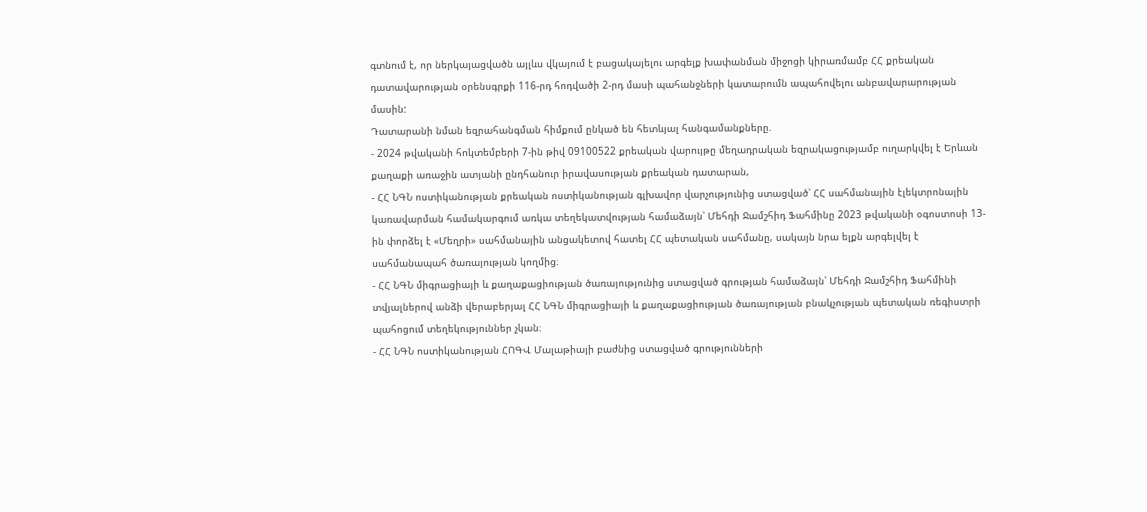գտնում է, որ ներկայացվածն այլևս վկայում է բացակայելու արգելք խափանման միջոցի կիրառմամբ ՀՀ քրեական դատավարության օրենսգրքի 116-րդ հոդվածի 2-րդ մասի պահանջների կատարումն ապահովելու անբավարարության մասին:
Դատարանի նման եզրահանգման հիմքում ընկած են հետևյալ հանգամանքները.
- 2024 թվականի հոկտեմբերի 7-ին թիվ 09100522 քրեական վարույթը մեղադրական եզրակացությամբ ուղարկվել է Երևան քաղաքի առաջին ատյանի ընդհանուր իրավասության քրեական դատարան,
- ՀՀ ՆԳՆ ոստիկանության քրեական ոստիկանության գլխավոր վարչությունից ստացված՝ ՀՀ սահմանային էլեկտրոնային կառավարման համակարգում առկա տեղեկատվության համաձայն՝ Մեհդի Ջամշհիդ Ֆահմինը 2023 թվականի օգոստոսի 13-ին փորձել է «Մեղրի» սահմանային անցակետով հատել ՀՀ պետական սահմանը, սակայն նրա ելքն արգելվել է սահմանապահ ծառայության կողմից։
- ՀՀ ՆԳՆ միգրացիայի և քաղաքացիության ծառայությունից ստացված գրության համաձայն՝ Մեհդի Ջամշհիդ Ֆահմինի տվյալներով անձի վերաբերյալ ՀՀ ՆԳՆ միգրացիայի և քաղաքացիության ծառայության բնակչության պետական ռեգիստրի պահոցում տեղեկություններ չկան։
- ՀՀ ՆԳՆ ոստիկանության ՀՈԳՎ Մալաթիայի բաժնից ստացված գրությունների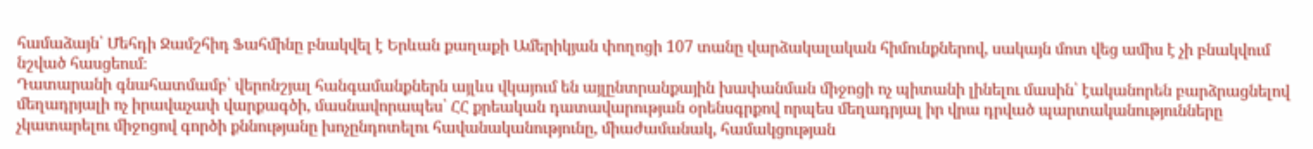համաձայն՝ Մեհդի Ջամշհիդ Ֆահմինը բնակվել է Երևան քաղաքի Ամերիկյան փողոցի 107 տանը վարձակալական հիմունքներով, սակայն մոտ վեց ամիս է չի բնակվում նշված հասցեում։
Դատարանի գնահատմամբ՝ վերոնշյալ հանգամանքներն այլևս վկայում են այլընտրանքային խափանման միջոցի ոչ պիտանի լինելու մասին՝ էականորեն բարձրացնելով մեղադրյալի ոչ իրավաչափ վարքագծի, մասնավորապես՝ ՀՀ քրեական դատավարության օրենսգրքով որպես մեղադրյալ իր վրա դրված պարտականությունները չկատարելու միջոցով գործի քննությանը խոչընդոտելու հավանականությունը, միաժամանակ, համակցության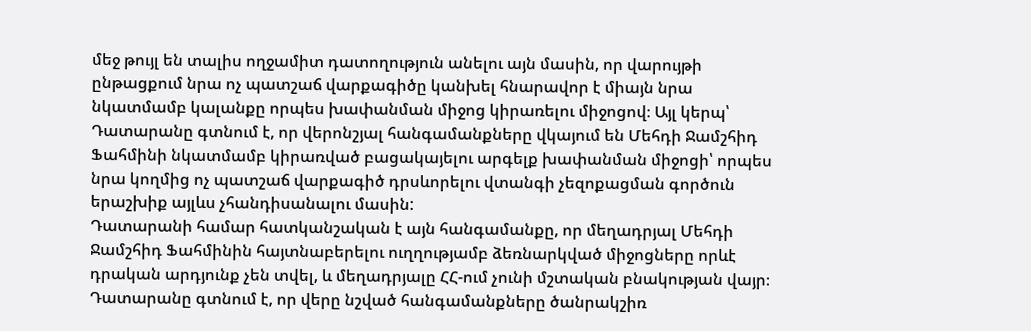մեջ թույլ են տալիս ողջամիտ դատողություն անելու այն մասին, որ վարույթի ընթացքում նրա ոչ պատշաճ վարքագիծը կանխել հնարավոր է միայն նրա նկատմամբ կալանքը որպես խափանման միջոց կիրառելու միջոցով։ Այլ կերպ՝ Դատարանը գտնում է, որ վերոնշյալ հանգամանքները վկայում են Մեհդի Ջամշհիդ Ֆահմինի նկատմամբ կիրառված բացակայելու արգելք խափանման միջոցի՝ որպես նրա կողմից ոչ պատշաճ վարքագիծ դրսևորելու վտանգի չեզոքացման գործուն երաշխիք այլևս չհանդիսանալու մասին:
Դատարանի համար հատկանշական է այն հանգամանքը, որ մեղադրյալ Մեհդի Ջամշհիդ Ֆահմինին հայտնաբերելու ուղղությամբ ձեռնարկված միջոցները որևէ դրական արդյունք չեն տվել, և մեղադրյալը ՀՀ-ում չունի մշտական բնակության վայր։
Դատարանը գտնում է, որ վերը նշված հանգամանքները ծանրակշիռ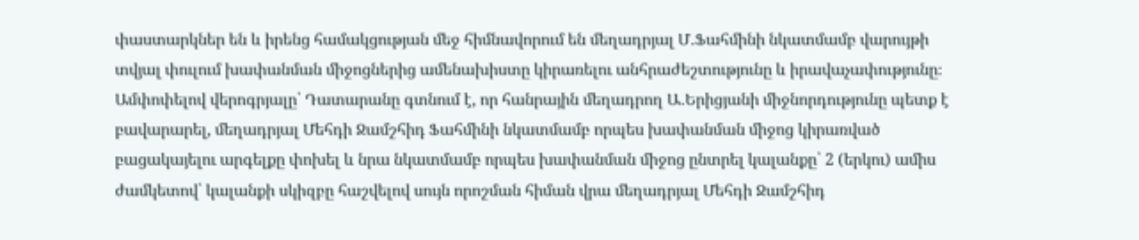փաստարկներ են և իրենց համակցության մեջ հիմնավորում են մեղադրյալ Մ․Ֆահմինի նկատմամբ վարույթի տվյալ փուլում խափանման միջոցներից ամենախիստը կիրառելու անհրաժեշտությունը և իրավաչափությունը։
Ամփոփելով վերոգրյալը՝ Դատարանը գտնում է, որ հանրային մեղադրող Ա․Երիցյանի միջնորդությունը պետք է բավարարել, մեղադրյալ Մեհդի Ջամշհիդ Ֆահմինի նկատմամբ որպես խափանման միջոց կիրառված բացակայելու արգելքը փոխել և նրա նկատմամբ որպես խափանման միջոց ընտրել կալանքը՝ 2 (երկու) ամիս ժամկետով՝ կալանքի սկիզբը հաշվելով սույն որոշման հիման վրա մեղադրյալ Մեհդի Ջամշհիդ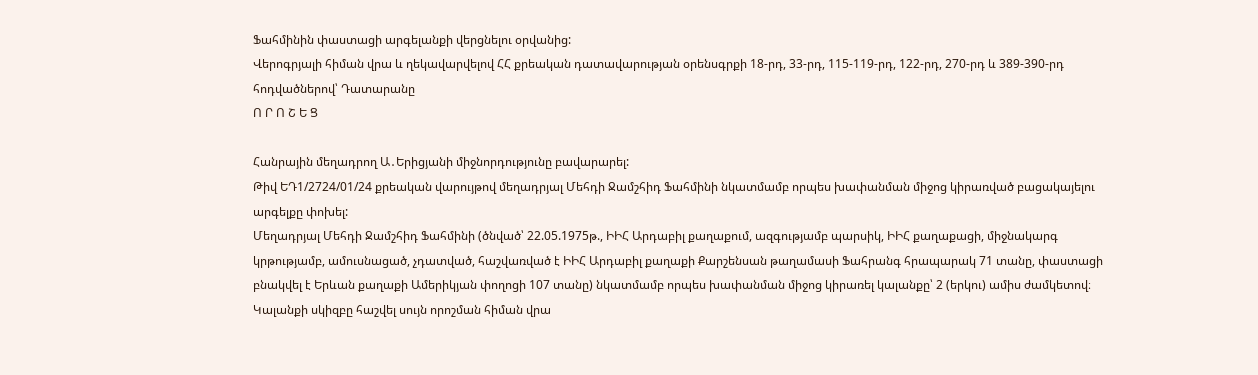Ֆահմինին փաստացի արգելանքի վերցնելու օրվանից:
Վերոգրյալի հիման վրա և ղեկավարվելով ՀՀ քրեական դատավարության օրենսգրքի 18-րդ, 33-րդ, 115-119-րդ, 122-րդ, 270-րդ և 389-390-րդ հոդվածներով՝ Դատարանը
Ո Ր Ո Շ Ե Ց

Հանրային մեղադրող Ա․Երիցյանի միջնորդությունը բավարարել:
Թիվ ԵԴ1/2724/01/24 քրեական վարույթով մեղադրյալ Մեհդի Ջամշհիդ Ֆահմինի նկատմամբ որպես խափանման միջոց կիրառված բացակայելու արգելքը փոխել:
Մեղադրյալ Մեհդի Ջամշհիդ Ֆահմինի (ծնված՝ 22.05.1975թ., ԻԻՀ Արդաբիլ քաղաքում, ազգությամբ պարսիկ, ԻԻՀ քաղաքացի, միջնակարգ կրթությամբ, ամուսնացած, չդատված, հաշվառված է ԻԻՀ Արդաբիլ քաղաքի Քարշենսան թաղամասի Ֆահրանգ հրապարակ 71 տանը, փաստացի բնակվել է Երևան քաղաքի Ամերիկյան փողոցի 107 տանը) նկատմամբ որպես խափանման միջոց կիրառել կալանքը՝ 2 (երկու) ամիս ժամկետով։
Կալանքի սկիզբը հաշվել սույն որոշման հիման վրա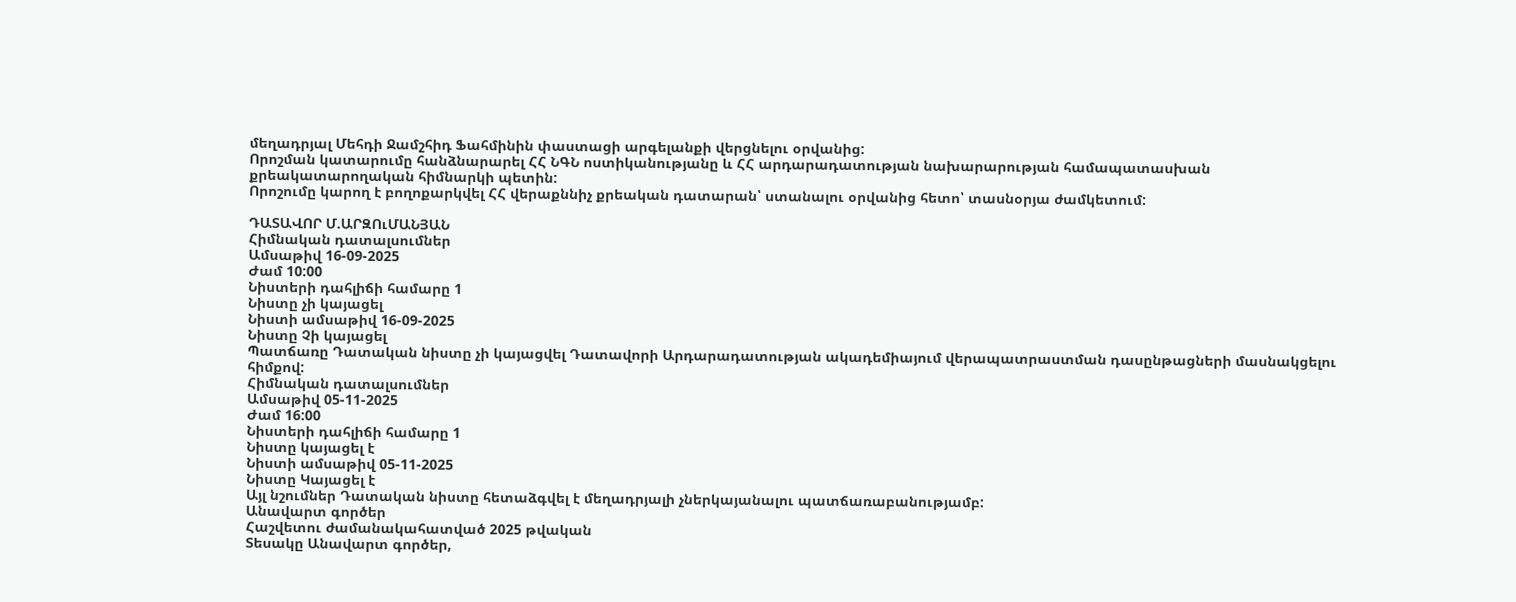մեղադրյալ Մեհդի Ջամշհիդ Ֆահմինին փաստացի արգելանքի վերցնելու օրվանից:
Որոշման կատարումը հանձնարարել ՀՀ ՆԳՆ ոստիկանությանը և ՀՀ արդարադատության նախարարության համապատասխան քրեակատարողական հիմնարկի պետին:
Որոշումը կարող է բողոքարկվել ՀՀ վերաքննիչ քրեական դատարան՝ ստանալու օրվանից հետո՝ տասնօրյա ժամկետում:

ԴԱՏԱՎՈՐ Մ.ԱՐԶՈւՄԱՆՅԱՆ
Հիմնական դատալսումներ
Ամսաթիվ 16-09-2025
Ժամ 10:00
Նիստերի դահլիճի համարը 1
Նիստը չի կայացել
Նիստի ամսաթիվ 16-09-2025
Նիստը Չի կայացել
Պատճառը Դատական նիստը չի կայացվել Դատավորի Արդարադատության ակադեմիայում վերապատրաստման դասընթացների մասնակցելու հիմքով:
Հիմնական դատալսումներ
Ամսաթիվ 05-11-2025
Ժամ 16:00
Նիստերի դահլիճի համարը 1
Նիստը կայացել է
Նիստի ամսաթիվ 05-11-2025
Նիստը Կայացել է
Այլ նշումներ Դատական նիստը հետաձգվել է մեղադրյալի չներկայանալու պատճառաբանությամբ:
Անավարտ գործեր
Հաշվետու ժամանակահատված 2025 թվական
Տեսակը Անավարտ գործեր,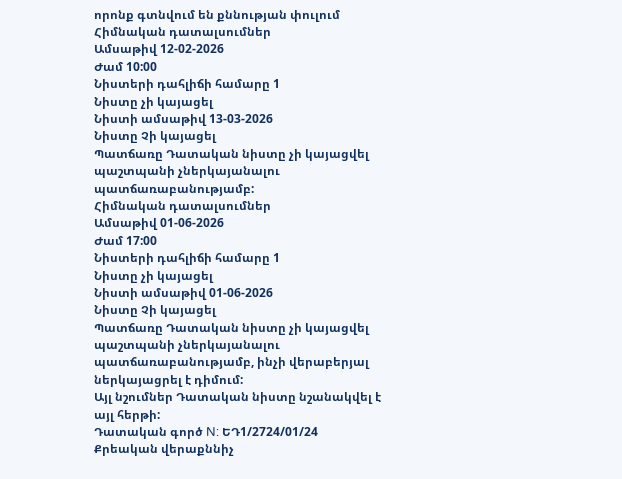որոնք գտնվում են քննության փուլում
Հիմնական դատալսումներ
Ամսաթիվ 12-02-2026
Ժամ 10:00
Նիստերի դահլիճի համարը 1
Նիստը չի կայացել
Նիստի ամսաթիվ 13-03-2026
Նիստը Չի կայացել
Պատճառը Դատական նիստը չի կայացվել պաշտպանի չներկայանալու պատճառաբանությամբ:
Հիմնական դատալսումներ
Ամսաթիվ 01-06-2026
Ժամ 17:00
Նիստերի դահլիճի համարը 1
Նիստը չի կայացել
Նիստի ամսաթիվ 01-06-2026
Նիստը Չի կայացել
Պատճառը Դատական նիստը չի կայացվել պաշտպանի չներկայանալու պատճառաբանությամբ, ինչի վերաբերյալ ներկայացրել է դիմում:
Այլ նշումներ Դատական նիստը նշանակվել է այլ հերթի:
Դատական գործ N: ԵԴ1/2724/01/24
Քրեական վերաքննիչ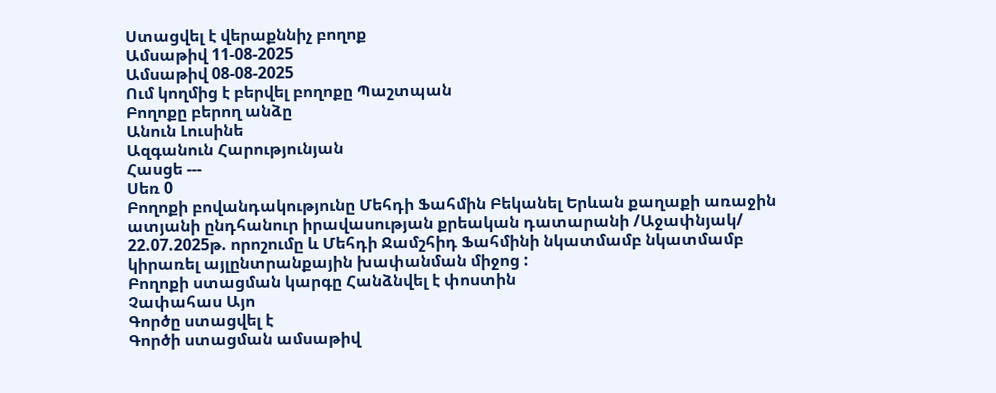Ստացվել է վերաքննիչ բողոք
Ամսաթիվ 11-08-2025
Ամսաթիվ 08-08-2025
Ում կողմից է բերվել բողոքը Պաշտպան
Բողոքը բերող անձը
Անուն Լուսինե
Ազգանուն Հարությունյան
Հասցե ---
Սեռ 0
Բողոքի բովանդակությունը Մեհդի Ֆահմին Բեկանել Երևան քաղաքի առաջին ատյանի ընդհանուր իրավասության քրեական դատարանի /Աջափնյակ/ 22.07.2025թ. որոշումը և Մեհդի Ջամշհիդ Ֆահմինի նկատմամբ նկատմամբ կիրառել այլընտրանքային խափանման միջոց :
Բողոքի ստացման կարգը Հանձնվել է փոստին
Չափահաս Այո
Գործը ստացվել է
Գործի ստացման ամսաթիվ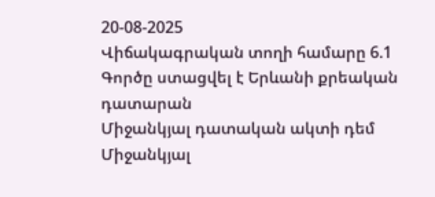20-08-2025
Վիճակագրական տողի համարը 6.1
Գործը ստացվել է Երևանի քրեական դատարան
Միջանկյալ դատական ակտի դեմ
Միջանկյալ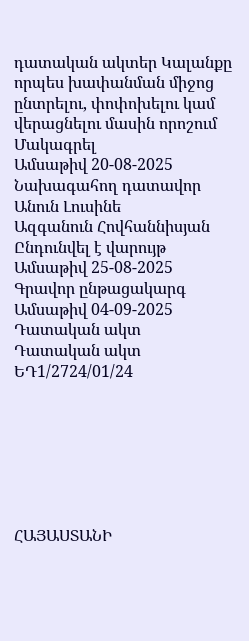դատական ակտեր Կալանքը որպես խափանման միջոց ընտրելու, փոփոխելու կամ վերացնելու մասին որոշում
Մակագրել
Ամսաթիվ 20-08-2025
Նախագահող դատավոր
Անուն Լուսինե
Ազգանուն Հովհաննիսյան
Ընդունվել է վարույթ
Ամսաթիվ 25-08-2025
Գրավոր ընթացակարգ
Ամսաթիվ 04-09-2025
Դատական ակտ
Դատական ակտ ԵԴ1/2724/01/24







ՀԱՅԱՍՏԱՆԻ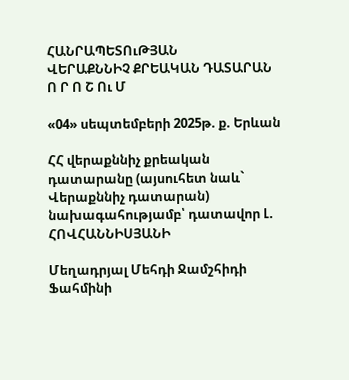ՀԱՆՐԱՊԵՏՈւԹՅԱՆ
ՎԵՐԱՔՆՆԻՉ ՔՐԵԱԿԱՆ ԴԱՏԱՐԱՆ
Ո Ր Ո Շ Ու Մ

«04» սեպտեմբերի 2025թ. ք. Երևան

ՀՀ վերաքննիչ քրեական դատարանը (այսուհետ նաև` Վերաքննիչ դատարան)
նախագահությամբ՝ դատավոր Լ. ՀՈՎՀԱՆՆԻՍՅԱՆԻ

Մեղադրյալ Մեհդի Ջամշհիդի Ֆահմինի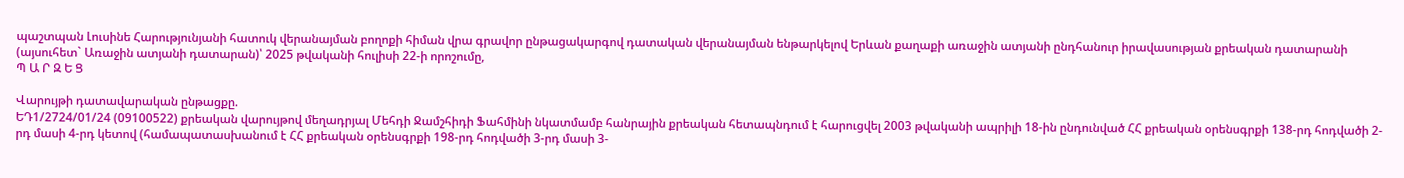պաշտպան Լուսինե Հարությունյանի հատուկ վերանայման բողոքի հիման վրա գրավոր ընթացակարգով դատական վերանայման ենթարկելով Երևան քաղաքի առաջին ատյանի ընդհանուր իրավասության քրեական դատարանի (այսուհետ` Առաջին ատյանի դատարան)՝ 2025 թվականի հուլիսի 22-ի որոշումը,
Պ Ա Ր Զ Ե Ց

Վարույթի դատավարական ընթացքը.
ԵԴ1/2724/01/24 (09100522) քրեական վարույթով մեղադրյալ Մեհդի Ջամշհիդի Ֆահմինի նկատմամբ հանրային քրեական հետապնդում է հարուցվել 2003 թվականի ապրիլի 18-ին ընդունված ՀՀ քրեական օրենսգրքի 138-րդ հոդվածի 2-րդ մասի 4-րդ կետով (համապատասխանում է ՀՀ քրեական օրենսգրքի 198-րդ հոդվածի 3-րդ մասի 3-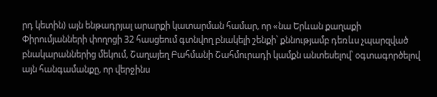րդ կետին) այն ենթադրյալ արարքի կատարման համար, որ «նա Երևան քաղաքի Փիրումյանների փողոցի 32 հասցեում գտնվող բնակելի շենքի՝ քննությամբ դեռևս չպարզված բնակարաններից մեկում, Շաղայեղ Բահմանի Շահմուրադի կամքն անտեսելով՝ օգտագործելով այն հանգամանքը, որ վերջինս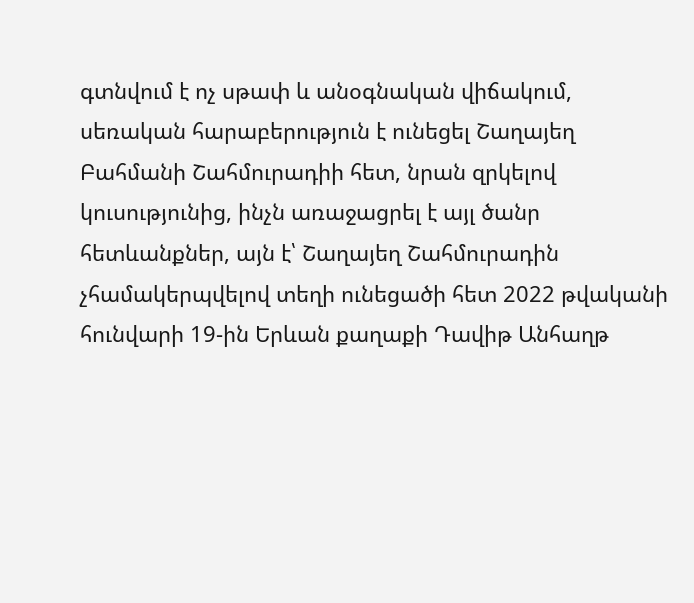գտնվում է ոչ սթափ և անօգնական վիճակում, սեռական հարաբերություն է ունեցել Շաղայեղ Բահմանի Շահմուրադիի հետ, նրան զրկելով կուսությունից, ինչն առաջացրել է այլ ծանր հետևանքներ, այն է՝ Շաղայեղ Շահմուրադին չհամակերպվելով տեղի ունեցածի հետ 2022 թվականի հունվարի 19-ին Երևան քաղաքի Դավիթ Անհաղթ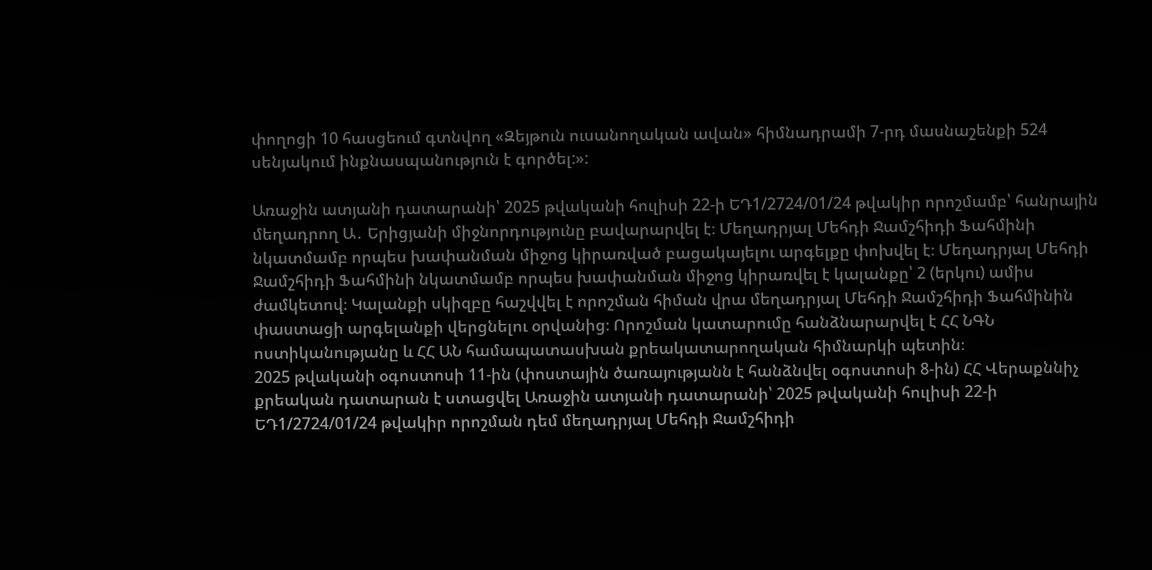փողոցի 10 հասցեում գտնվող «Զեյթուն ուսանողական ավան» հիմնադրամի 7-րդ մասնաշենքի 524 սենյակում ինքնասպանություն է գործել:»:

Առաջին ատյանի դատարանի՝ 2025 թվականի հուլիսի 22-ի ԵԴ1/2724/01/24 թվակիր որոշմամբ՝ հանրային մեղադրող Ա․ Երիցյանի միջնորդությունը բավարարվել է։ Մեղադրյալ Մեհդի Ջամշհիդի Ֆահմինի նկատմամբ որպես խափանման միջոց կիրառված բացակայելու արգելքը փոխվել է։ Մեղադրյալ Մեհդի Ջամշհիդի Ֆահմինի նկատմամբ որպես խափանման միջոց կիրառվել է կալանքը՝ 2 (երկու) ամիս ժամկետով։ Կալանքի սկիզբը հաշվվել է որոշման հիման վրա մեղադրյալ Մեհդի Ջամշհիդի Ֆահմինին փաստացի արգելանքի վերցնելու օրվանից։ Որոշման կատարումը հանձնարարվել է ՀՀ ՆԳՆ ոստիկանությանը և ՀՀ ԱՆ համապատասխան քրեակատարողական հիմնարկի պետին։
2025 թվականի օգոստոսի 11-ին (փոստային ծառայությանն է հանձնվել օգոստոսի 8-ին) ՀՀ Վերաքննիչ քրեական դատարան է ստացվել Առաջին ատյանի դատարանի՝ 2025 թվականի հուլիսի 22-ի ԵԴ1/2724/01/24 թվակիր որոշման դեմ մեղադրյալ Մեհդի Ջամշհիդի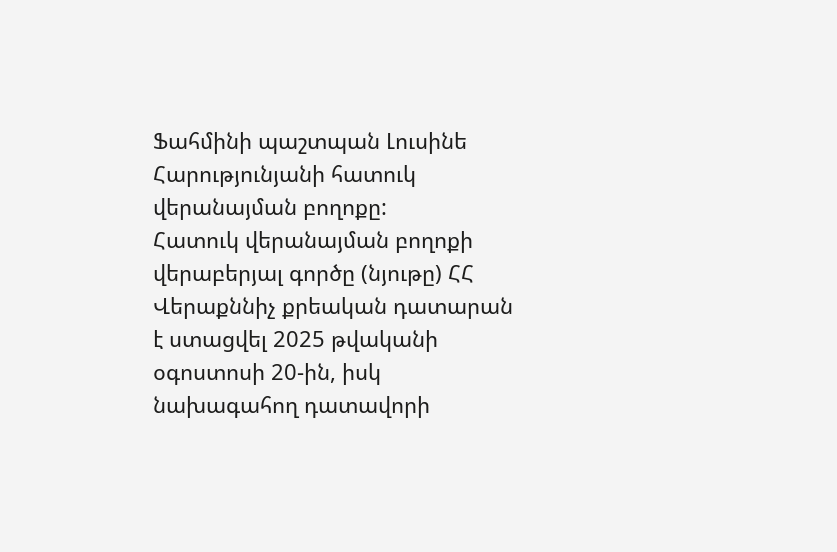Ֆահմինի պաշտպան Լուսինե Հարությունյանի հատուկ վերանայման բողոքը:
Հատուկ վերանայման բողոքի վերաբերյալ գործը (նյութը) ՀՀ Վերաքննիչ քրեական դատարան է ստացվել 2025 թվականի օգոստոսի 20-ին, իսկ նախագահող դատավորի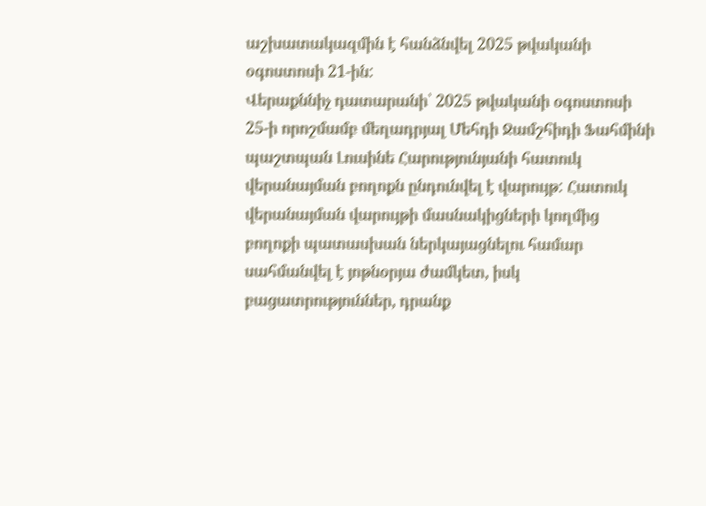աշխատակազմին է հանձնվել 2025 թվականի օգոստոսի 21-ին:
Վերաքննիչ դատարանի՝ 2025 թվականի օգոստոսի 25-ի որոշմամբ մեղադրյալ Մեհդի Ջամշհիդի Ֆահմինի պաշտպան Լուսինե Հարությունյանի հատուկ վերանայման բողոքն ընդունվել է վարույթ: Հատուկ վերանայման վարույթի մասնակիցների կողմից բողոքի պատասխան ներկայացնելու համար սահմանվել է յոթնօրյա ժամկետ, իսկ բացատրություններ, դրանք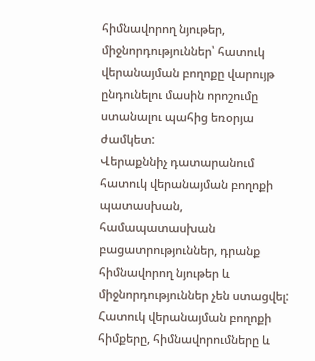հիմնավորող նյութեր, միջնորդություններ՝ հատուկ վերանայման բողոքը վարույթ ընդունելու մասին որոշումը ստանալու պահից եռօրյա ժամկետ:
Վերաքննիչ դատարանում հատուկ վերանայման բողոքի պատասխան, համապատասխան բացատրություններ, դրանք հիմնավորող նյութեր և միջնորդություններ չեն ստացվել:
Հատուկ վերանայման բողոքի հիմքերը, հիմնավորումները և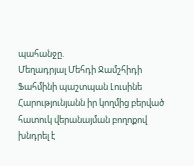պահանջը.
Մեղադրյալ Մեհդի Ջամշհիդի Ֆահմինի պաշտպան Լուսինե Հարությունյանն իր կողմից բերված հատուկ վերանայման բողոքով խնդրել է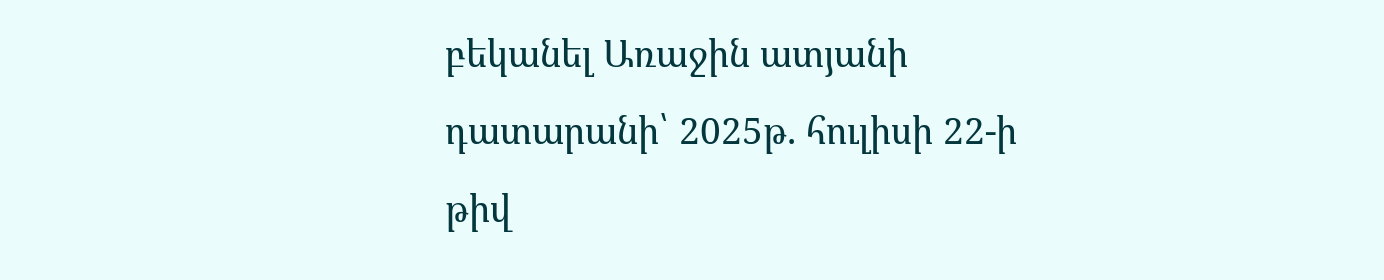բեկանել Առաջին ատյանի դատարանի՝ 2025թ. հուլիսի 22-ի թիվ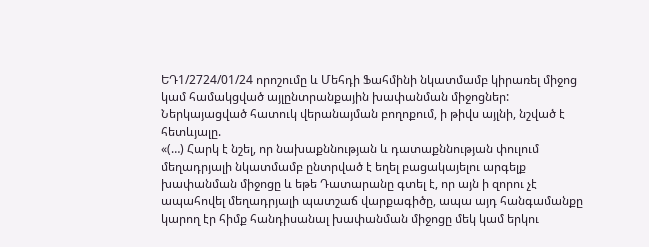ԵԴ1/2724/01/24 որոշումը և Մեհդի Ֆահմինի նկատմամբ կիրառել միջոց կամ համակցված այլընտրանքային խափանման միջոցներ:
Ներկայացված հատուկ վերանայման բողոքում, ի թիվս այլնի, նշված է հետևյալը.
«(…) Հարկ է նշել, որ նախաքննության և դատաքննության փուլում մեղադրյալի նկատմամբ ընտրված է եղել բացակայելու արգելք խափանման միջոցը և եթե Դատարանը գտել է, որ այն ի զորու չէ ապահովել մեղադրյալի պատշաճ վարքագիծը, ապա այդ հանգամանքը կարող էր հիմք հանդիսանալ խափանման միջոցը մեկ կամ երկու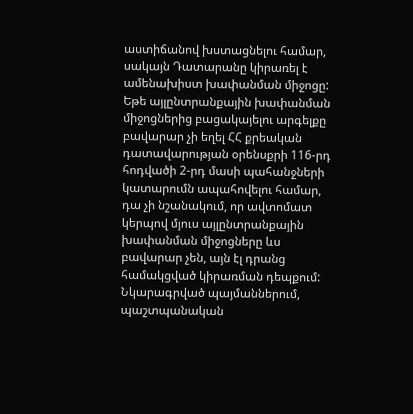աստիճանով խստացնելու համար, սակայն Դատարանը կիրառել է ամենախիստ խափանման միջոցը:
Եթե այլընտրանքային խափանման միջոցներից բացակայելու արգելքը բավարար չի եղել ՀՀ քրեական դատավարության օրենսքրի 116-րդ հոդվածի 2-րդ մասի պահանջների կատարումն ապահովելու համար, դա չի նշանակում, որ ավտոմատ կերպով մյուս այլընտրանքային խափանման միջոցները ևս բավարար չեն, այն էլ դրանց համակցված կիրառման դեպքում:
Նկարագրված պայմաններում, պաշտպանական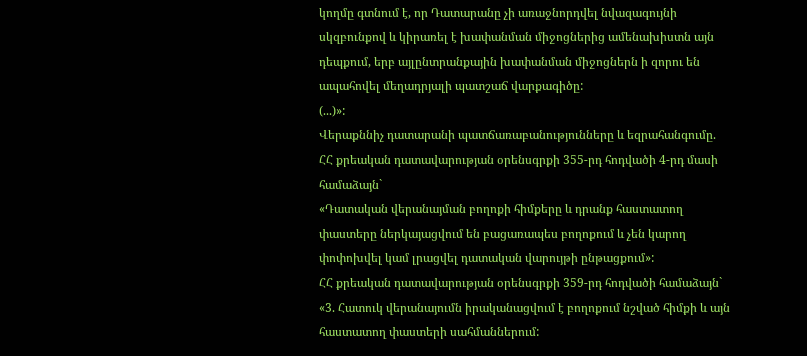կողմը գտնում է, որ Դատարանը չի առաջնորդվել նվազագույնի սկզբունքով և կիրառել է խափանման միջոցներից ամենախիստն այն դեպքում, երբ այլընտրանքային խափանման միջոցներն ի զորու են ապահովել մեղադրյալի պատշաճ վարքագիծը:
(...)»:
Վերաքննիչ դատարանի պատճառաբանությունները և եզրահանգումը.
ՀՀ քրեական դատավարության օրենսգրքի 355-րդ հոդվածի 4-րդ մասի համաձայն`
«Դատական վերանայման բողոքի հիմքերը և դրանք հաստատող փաստերը ներկայացվում են բացառապես բողոքում և չեն կարող փոփոխվել կամ լրացվել դատական վարույթի ընթացքում»:
ՀՀ քրեական դատավարության օրենսգրքի 359-րդ հոդվածի համաձայն`
«3. Հատուկ վերանայումն իրականացվում է բողոքում նշված հիմքի և այն հաստատող փաստերի սահմաններում: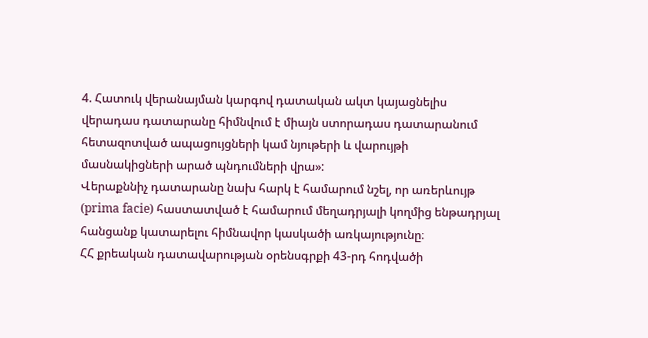4. Հատուկ վերանայման կարգով դատական ակտ կայացնելիս վերադաս դատարանը հիմնվում է միայն ստորադաս դատարանում հետազոտված ապացույցների կամ նյութերի և վարույթի մասնակիցների արած պնդումների վրա»:
Վերաքննիչ դատարանը նախ հարկ է համարում նշել, որ առերևույթ (prima facie) հաստատված է համարում մեղադրյալի կողմից ենթադրյալ հանցանք կատարելու հիմնավոր կասկածի առկայությունը։
ՀՀ քրեական դատավարության օրենսգրքի 43-րդ հոդվածի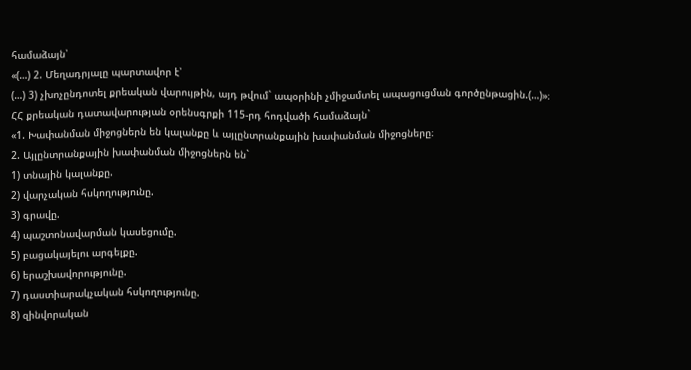համաձայն՝
«(…) 2. Մեղադրյալը պարտավոր է՝
(…) 3) չխոչընդոտել քրեական վարույթին, այդ թվում` ապօրինի չմիջամտել ապացուցման գործընթացին.(…)»։
ՀՀ քրեական դատավարության օրենսգրքի 115-րդ հոդվածի համաձայն`
«1. Խափանման միջոցներն են կալանքը և այլընտրանքային խափանման միջոցները։
2. Այլընտրանքային խափանման միջոցներն են`
1) տնային կալանքը.
2) վարչական հսկողությունը.
3) գրավը.
4) պաշտոնավարման կասեցումը.
5) բացակայելու արգելքը.
6) երաշխավորությունը.
7) դաստիարակչական հսկողությունը.
8) զինվորական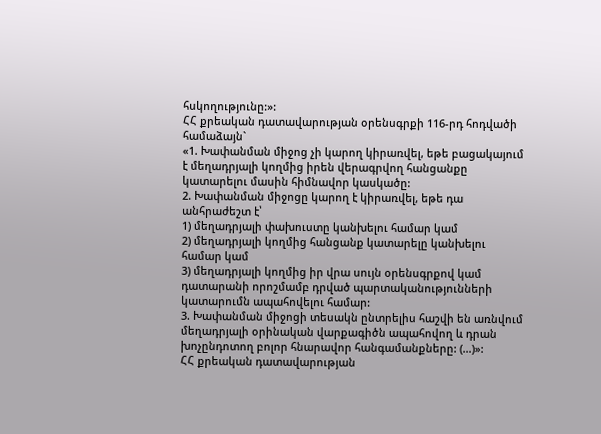հսկողությունը:»:
ՀՀ քրեական դատավարության օրենսգրքի 116-րդ հոդվածի համաձայն`
«1. Խափանման միջոց չի կարող կիրառվել, եթե բացակայում է մեղադրյալի կողմից իրեն վերագրվող հանցանքը կատարելու մասին հիմնավոր կասկածը:
2. Խափանման միջոցը կարող է կիրառվել, եթե դա անհրաժեշտ է՝
1) մեղադրյալի փախուստը կանխելու համար կամ
2) մեղադրյալի կողմից հանցանք կատարելը կանխելու համար կամ
3) մեղադրյալի կողմից իր վրա սույն օրենսգրքով կամ դատարանի որոշմամբ դրված պարտականությունների կատարումն ապահովելու համար:
3. Խափանման միջոցի տեսակն ընտրելիս հաշվի են առնվում մեղադրյալի օրինական վարքագիծն ապահովող և դրան խոչընդոտող բոլոր հնարավոր հանգամանքները: (…)»:
ՀՀ քրեական դատավարության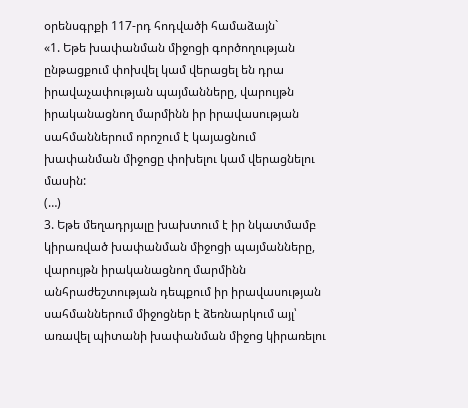օրենսգրքի 117-րդ հոդվածի համաձայն`
«1. Եթե խափանման միջոցի գործողության ընթացքում փոխվել կամ վերացել են դրա իրավաչափության պայմանները, վարույթն իրականացնող մարմինն իր իրավասության սահմաններում որոշում է կայացնում խափանման միջոցը փոխելու կամ վերացնելու մասին:
(…)
3. Եթե մեղադրյալը խախտում է իր նկատմամբ կիրառված խափանման միջոցի պայմանները, վարույթն իրականացնող մարմինն անհրաժեշտության դեպքում իր իրավասության սահմաններում միջոցներ է ձեռնարկում այլ՝ առավել պիտանի խափանման միջոց կիրառելու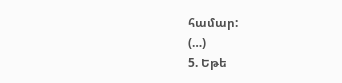համար:
(…)
5. Եթե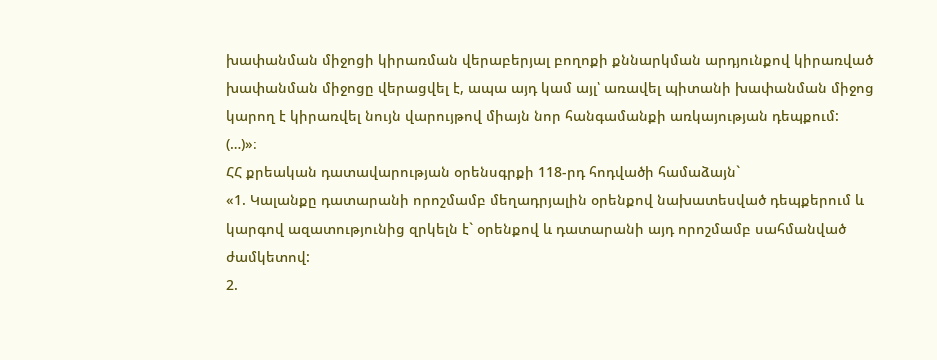խափանման միջոցի կիրառման վերաբերյալ բողոքի քննարկման արդյունքով կիրառված խափանման միջոցը վերացվել է, ապա այդ կամ այլ՝ առավել պիտանի խափանման միջոց կարող է կիրառվել նույն վարույթով միայն նոր հանգամանքի առկայության դեպքում:
(…)»։
ՀՀ քրեական դատավարության օրենսգրքի 118-րդ հոդվածի համաձայն`
«1. Կալանքը դատարանի որոշմամբ մեղադրյալին օրենքով նախատեսված դեպքերում և կարգով ազատությունից զրկելն է` օրենքով և դատարանի այդ որոշմամբ սահմանված ժամկետով:
2.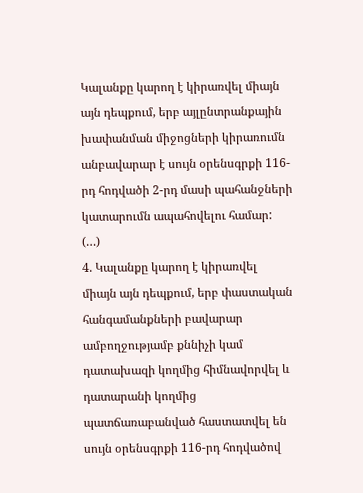Կալանքը կարող է կիրառվել միայն այն դեպքում, երբ այլընտրանքային խափանման միջոցների կիրառումն անբավարար է սույն օրենսգրքի 116-րդ հոդվածի 2-րդ մասի պահանջների կատարումն ապահովելու համար:
(…)
4. Կալանքը կարող է կիրառվել միայն այն դեպքում, երբ փաստական հանգամանքների բավարար ամբողջությամբ քննիչի կամ դատախազի կողմից հիմնավորվել և դատարանի կողմից պատճառաբանված հաստատվել են սույն օրենսգրքի 116-րդ հոդվածով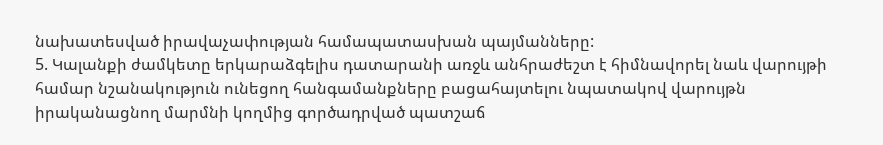նախատեսված իրավաչափության համապատասխան պայմանները:
5. Կալանքի ժամկետը երկարաձգելիս դատարանի առջև անհրաժեշտ է հիմնավորել նաև վարույթի համար նշանակություն ունեցող հանգամանքները բացահայտելու նպատակով վարույթն իրականացնող մարմնի կողմից գործադրված պատշաճ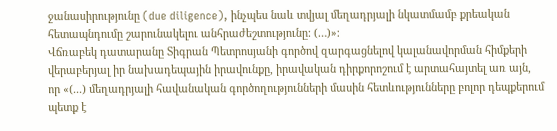ջանասիրությունը (due diligence), ինչպես նաև տվյալ մեղադրյալի նկատմամբ քրեական հետապնդումը շարունակելու անհրաժեշտությունը: (…)»։
Վճռաբեկ դատարանը Տիգրան Պետրոսյանի գործով զարգացնելով կալանավորման հիմքերի վերաբերյալ իր նախադեպային իրավունքը, իրավական դիրքորոշում է արտահայտել առ այն, որ «(...) մեղադրյալի հավանական գործողությունների մասին հետևությունները բոլոր դեպքերում պետք է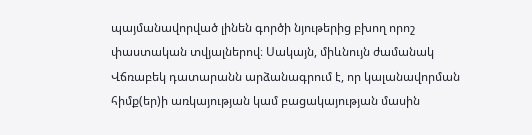պայմանավորված լինեն գործի նյութերից բխող որոշ փաստական տվյալներով։ Սակայն, միևնույն ժամանակ Վճռաբեկ դատարանն արձանագրում է, որ կալանավորման հիմք(եր)ի առկայության կամ բացակայության մասին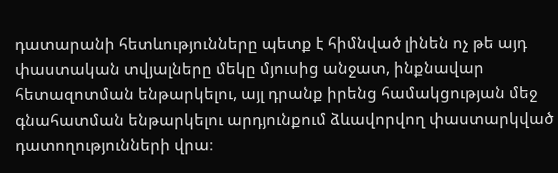դատարանի հետևությունները պետք է հիմնված լինեն ոչ թե այդ փաստական տվյալները մեկը մյուսից անջատ, ինքնավար հետազոտման ենթարկելու, այլ դրանք իրենց համակցության մեջ գնահատման ենթարկելու արդյունքում ձևավորվող փաստարկված դատողությունների վրա։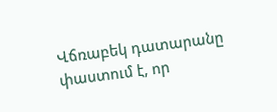Վճռաբեկ դատարանը փաստում է, որ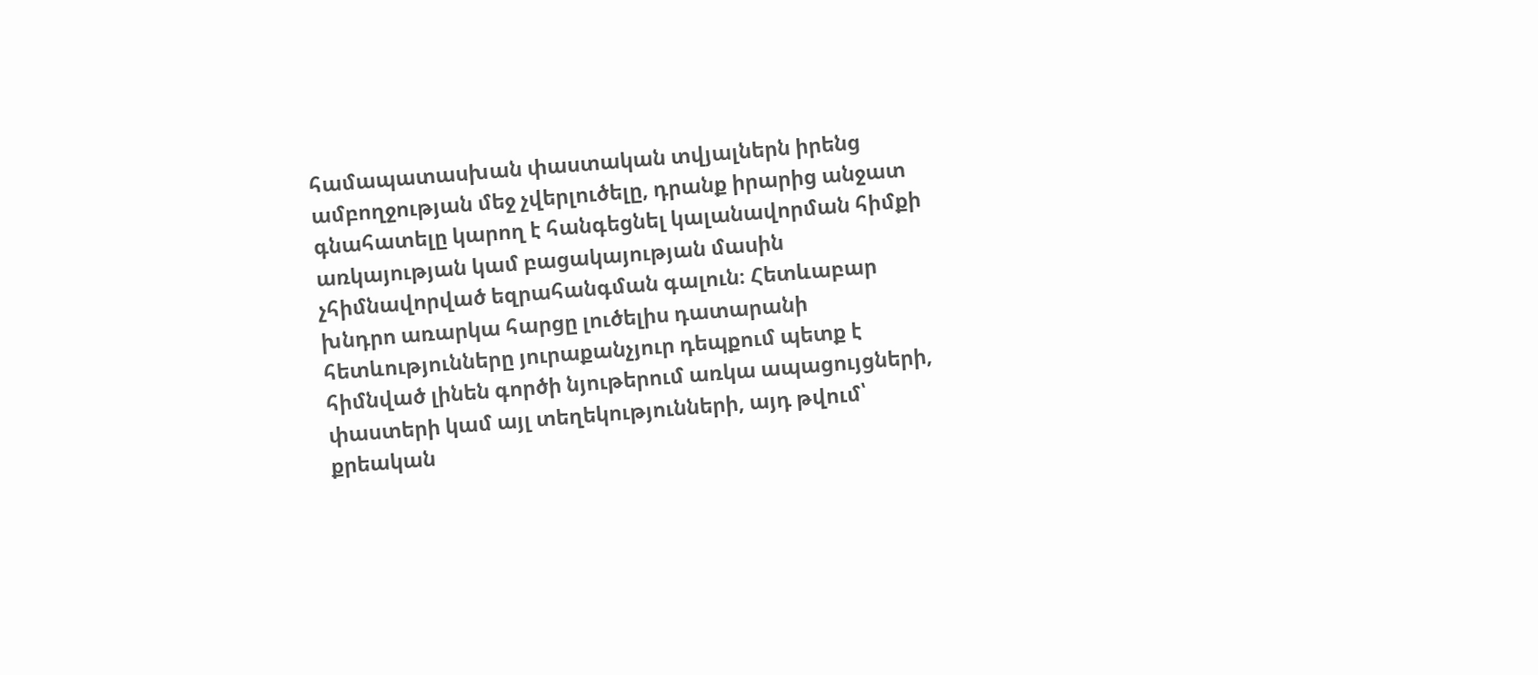համապատասխան փաստական տվյալներն իրենց ամբողջության մեջ չվերլուծելը, դրանք իրարից անջատ գնահատելը կարող է հանգեցնել կալանավորման հիմքի առկայության կամ բացակայության մասին չհիմնավորված եզրահանգման գալուն։ Հետևաբար խնդրո առարկա հարցը լուծելիս դատարանի հետևությունները յուրաքանչյուր դեպքում պետք է հիմնված լինեն գործի նյութերում առկա ապացույցների, փաստերի կամ այլ տեղեկությունների, այդ թվում՝ քրեական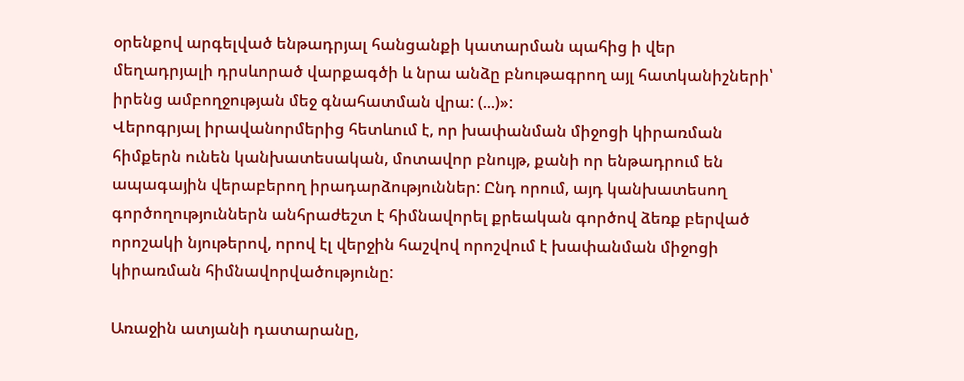օրենքով արգելված ենթադրյալ հանցանքի կատարման պահից ի վեր մեղադրյալի դրսևորած վարքագծի և նրա անձը բնութագրող այլ հատկանիշների՝ իրենց ամբողջության մեջ գնահատման վրա: (...)»:
Վերոգրյալ իրավանորմերից հետևում է, որ խափանման միջոցի կիրառման հիմքերն ունեն կանխատեսական, մոտավոր բնույթ, քանի որ ենթադրում են ապագային վերաբերող իրադարձություններ: Ընդ որում, այդ կանխատեսող գործողություններն անհրաժեշտ է հիմնավորել քրեական գործով ձեռք բերված որոշակի նյութերով, որով էլ վերջին հաշվով որոշվում է խափանման միջոցի կիրառման հիմնավորվածությունը:

Առաջին ատյանի դատարանը,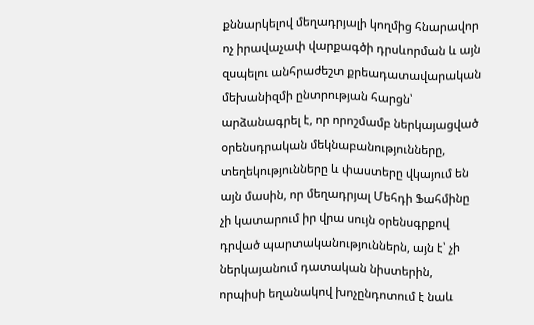քննարկելով մեղադրյալի կողմից հնարավոր ոչ իրավաչափ վարքագծի դրսևորման և այն զսպելու անհրաժեշտ քրեադատավարական մեխանիզմի ընտրության հարցն՝ արձանագրել է, որ որոշմամբ ներկայացված օրենսդրական մեկնաբանությունները, տեղեկությունները և փաստերը վկայում են այն մասին, որ մեղադրյալ Մեհդի Ֆահմինը չի կատարում իր վրա սույն օրենսգրքով դրված պարտականություններն, այն է՝ չի ներկայանում դատական նիստերին, որպիսի եղանակով խոչընդոտում է նաև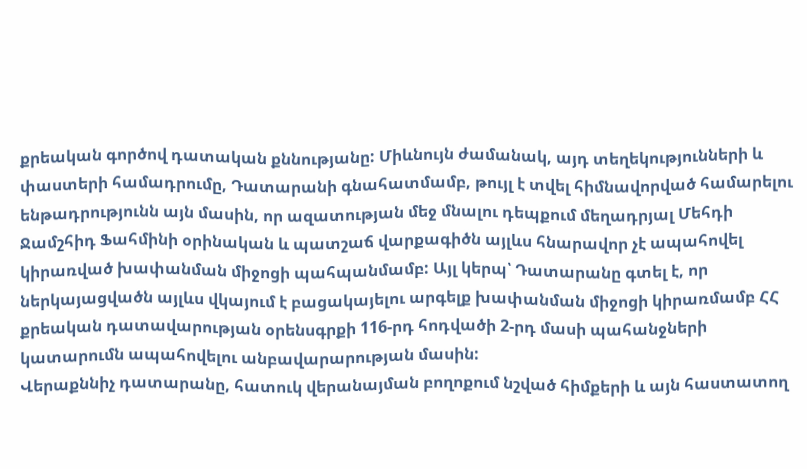քրեական գործով դատական քննությանը: Միևնույն ժամանակ, այդ տեղեկությունների և փաստերի համադրումը, Դատարանի գնահատմամբ, թույլ է տվել հիմնավորված համարելու ենթադրությունն այն մասին, որ ազատության մեջ մնալու դեպքում մեղադրյալ Մեհդի Ջամշհիդ Ֆահմինի օրինական և պատշաճ վարքագիծն այլևս հնարավոր չէ ապահովել կիրառված խափանման միջոցի պահպանմամբ: Այլ կերպ՝ Դատարանը գտել է, որ ներկայացվածն այլևս վկայում է բացակայելու արգելք խափանման միջոցի կիրառմամբ ՀՀ քրեական դատավարության օրենսգրքի 116-րդ հոդվածի 2-րդ մասի պահանջների կատարումն ապահովելու անբավարարության մասին:
Վերաքննիչ դատարանը, հատուկ վերանայման բողոքում նշված հիմքերի և այն հաստատող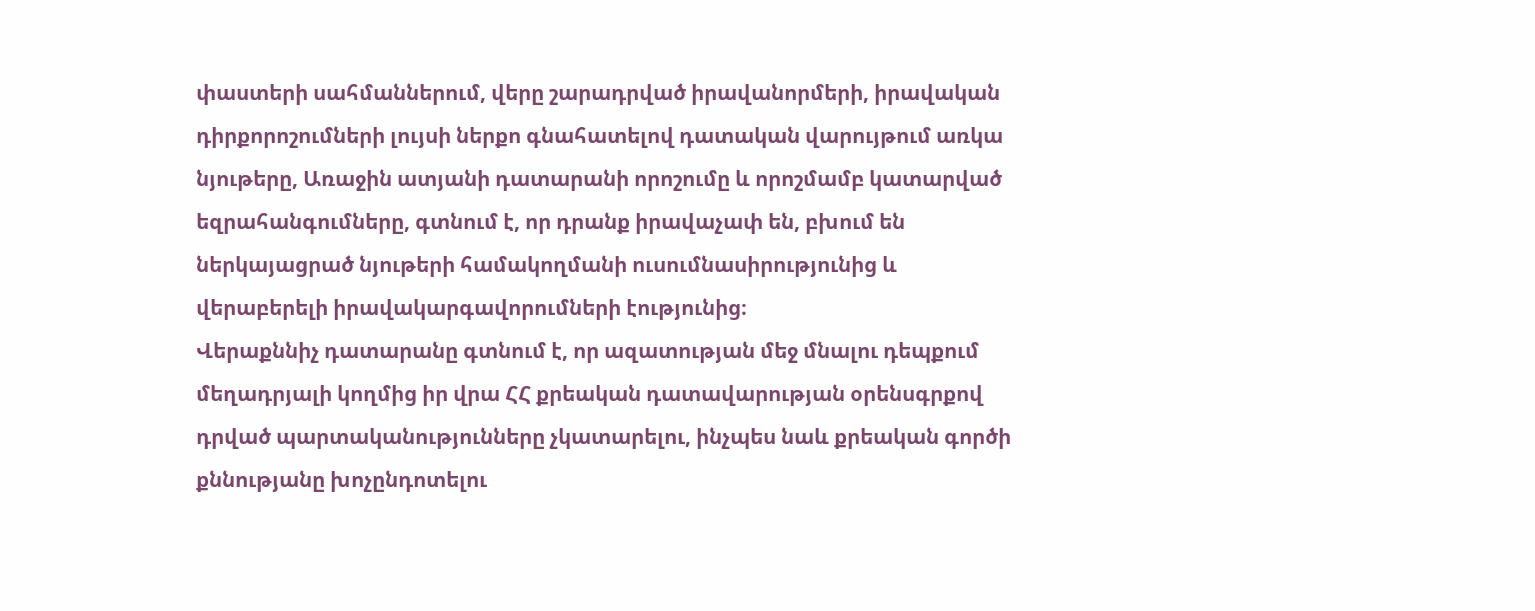փաստերի սահմաններում, վերը շարադրված իրավանորմերի, իրավական դիրքորոշումների լույսի ներքո գնահատելով դատական վարույթում առկա նյութերը, Առաջին ատյանի դատարանի որոշումը և որոշմամբ կատարված եզրահանգումները, գտնում է, որ դրանք իրավաչափ են, բխում են ներկայացրած նյութերի համակողմանի ուսումնասիրությունից և վերաբերելի իրավակարգավորումների էությունից։
Վերաքննիչ դատարանը գտնում է, որ ազատության մեջ մնալու դեպքում մեղադրյալի կողմից իր վրա ՀՀ քրեական դատավարության օրենսգրքով դրված պարտականությունները չկատարելու, ինչպես նաև քրեական գործի քննությանը խոչընդոտելու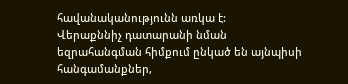հավանականությունն առկա է:
Վերաքննիչ դատարանի նման եզրահանգման հիմքում ընկած են այնպիսի հանգամանքներ,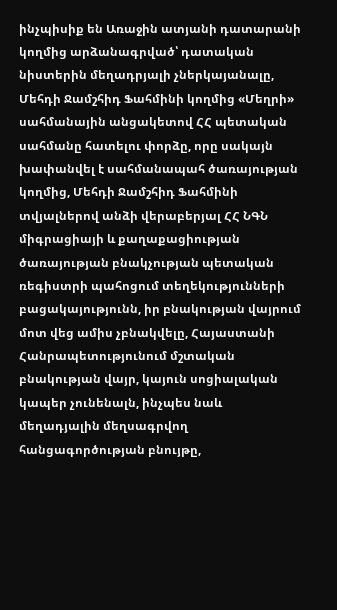ինչպիսիք են Առաջին ատյանի դատարանի կողմից արձանագրված՝ դատական նիստերին մեղադրյալի չներկայանալը, Մեհդի Ջամշհիդ Ֆահմինի կողմից «Մեղրի» սահմանային անցակետով ՀՀ պետական սահմանը հատելու փորձը, որը սակայն խափանվել է սահմանապահ ծառայության կողմից, Մեհդի Ջամշհիդ Ֆահմինի տվյալներով անձի վերաբերյալ ՀՀ ՆԳՆ միգրացիայի և քաղաքացիության ծառայության բնակչության պետական ռեգիստրի պահոցում տեղեկությունների բացակայությունն, իր բնակության վայրում մոտ վեց ամիս չբնակվելը, Հայաստանի Հանրապետությունում մշտական բնակության վայր, կայուն սոցիալական կապեր չունենալն, ինչպես նաև մեղադյալին մեղսագրվող հանցագործության բնույթը,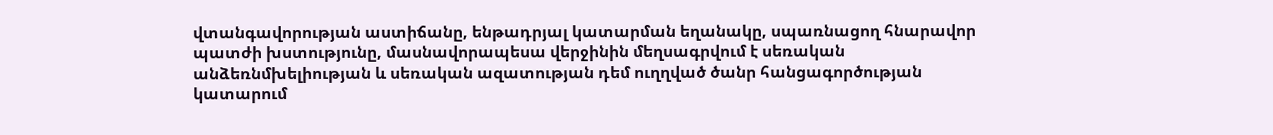վտանգավորության աստիճանը, ենթադրյալ կատարման եղանակը, սպառնացող հնարավոր պատժի խստությունը, մասնավորապեսա վերջինին մեղսագրվում է սեռական անձեռնմխելիության և սեռական ազատության դեմ ուղղված ծանր հանցագործության կատարում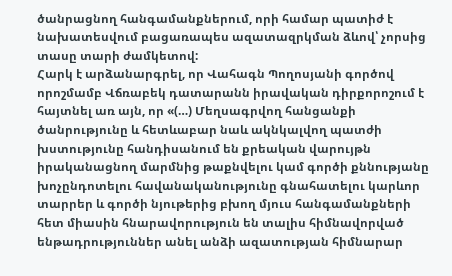ծանրացնող հանգամանքներում, որի համար պատիժ է նախատեսվում բացառապես ազատազրկման ձևով՝ չորսից տասը տարի ժամկետով:
Հարկ է արձանարգրել, որ Վահագն Պողոսյանի գործով որոշմամբ Վճռաբեկ դատարանն իրավական դիրքորոշում է հայտնել առ այն, որ «(…) Մեղսագրվող հանցանքի ծանրությունը և հետևաբար նաև ակնկալվող պատժի խստությունը հանդիսանում են քրեական վարույթն իրականացնող մարմնից թաքնվելու կամ գործի քննությանը խոչընդոտելու հավանականությունը գնահատելու կարևոր տարրեր և գործի նյութերից բխող մյուս հանգամանքների հետ միասին հնարավորություն են տալիս հիմնավորված ենթադրություններ անել անձի ազատության հիմնարար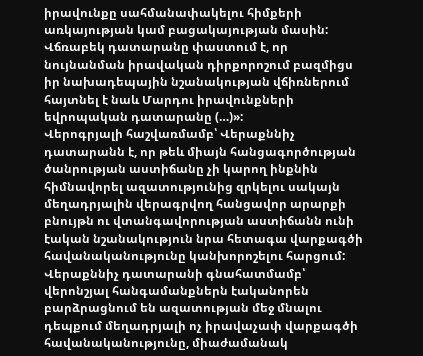իրավունքը սահմանափակելու հիմքերի առկայության կամ բացակայության մասին: Վճռաբեկ դատարանը փաստում է, որ նույնանման իրավական դիրքորոշում բազմիցս իր նախադեպային նշանակության վճիռներում հայտնել է նաև Մարդու իրավունքների եվրոպական դատարանը (…)»:
Վերոգրյալի հաշվառմամբ՝ Վերաքննիչ դատարանն է, որ թեև միայն հանցագործության ծանրության աստիճանը չի կարող ինքնին հիմնավորել ազատությունից զրկելու սակայն մեղադրյալին վերագրվող հանցավոր արարքի բնույթն ու վտանգավորության աստիճանն ունի էական նշանակություն նրա հետագա վարքագծի հավանականությունը կանխորոշելու հարցում:
Վերաքննիչ դատարանի գնահատմամբ՝ վերոնշյալ հանգամանքներն էականորեն բարձրացնում են ազատության մեջ մնալու դեպքում մեղադրյալի ոչ իրավաչափ վարքագծի հավանականությունը, միաժամանակ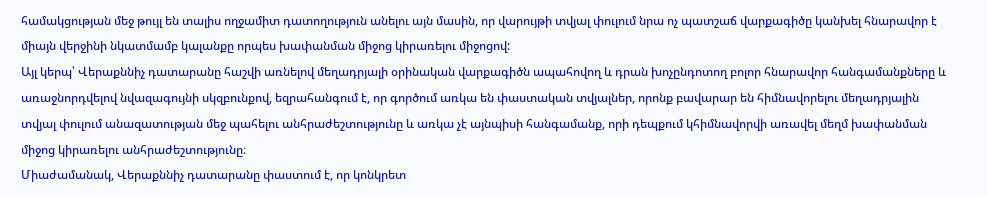համակցության մեջ թույլ են տալիս ողջամիտ դատողություն անելու այն մասին, որ վարույթի տվյալ փուլում նրա ոչ պատշաճ վարքագիծը կանխել հնարավոր է միայն վերջինի նկատմամբ կալանքը որպես խափանման միջոց կիրառելու միջոցով:
Այլ կերպ՝ Վերաքննիչ դատարանը հաշվի առնելով մեղադրյալի օրինական վարքագիծն ապահովող և դրան խոչընդոտող բոլոր հնարավոր հանգամանքները և առաջնորդվելով նվազագույնի սկզբունքով, եզրահանգում է, որ գործում առկա են փաստական տվյալներ, որոնք բավարար են հիմնավորելու մեղադրյալին տվյալ փուլում անազատության մեջ պահելու անհրաժեշտությունը և առկա չէ այնպիսի հանգամանք, որի դեպքում կհիմնավորվի առավել մեղմ խափանման միջոց կիրառելու անհրաժեշտությունը։
Միաժամանակ, Վերաքննիչ դատարանը փաստում է, որ կոնկրետ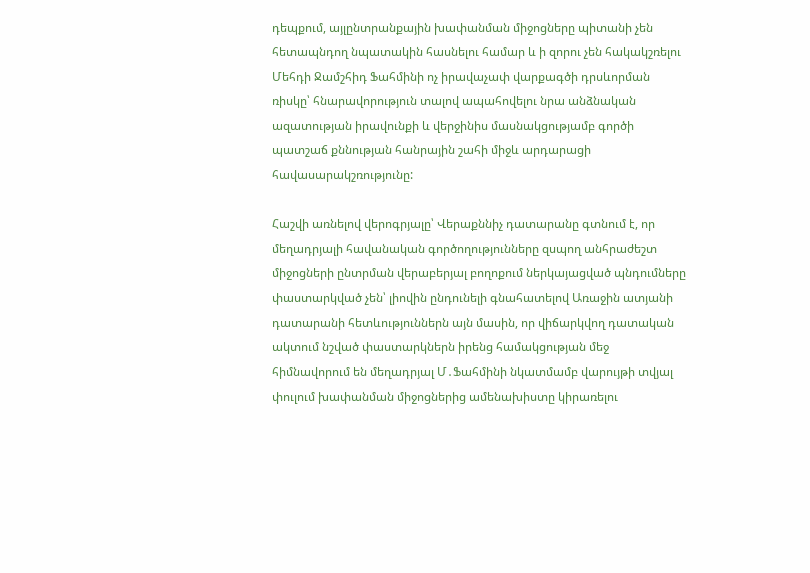դեպքում, այլընտրանքային խափանման միջոցները պիտանի չեն հետապնդող նպատակին հասնելու համար և ի զորու չեն հակակշռելու Մեհդի Ջամշհիդ Ֆահմինի ոչ իրավաչափ վարքագծի դրսևորման ռիսկը՝ հնարավորություն տալով ապահովելու նրա անձնական ազատության իրավունքի և վերջինիս մասնակցությամբ գործի պատշաճ քննության հանրային շահի միջև արդարացի հավասարակշռությունը:

Հաշվի առնելով վերոգրյալը՝ Վերաքննիչ դատարանը գտնում է, որ մեղադրյալի հավանական գործողությունները զսպող անհրաժեշտ միջոցների ընտրման վերաբերյալ բողոքում ներկայացված պնդումները փաստարկված չեն՝ լիովին ընդունելի գնահատելով Առաջին ատյանի դատարանի հետևություններն այն մասին, որ վիճարկվող դատական ակտում նշված փաստարկներն իրենց համակցության մեջ հիմնավորում են մեղադրյալ Մ․Ֆահմինի նկատմամբ վարույթի տվյալ փուլում խափանման միջոցներից ամենախիստը կիրառելու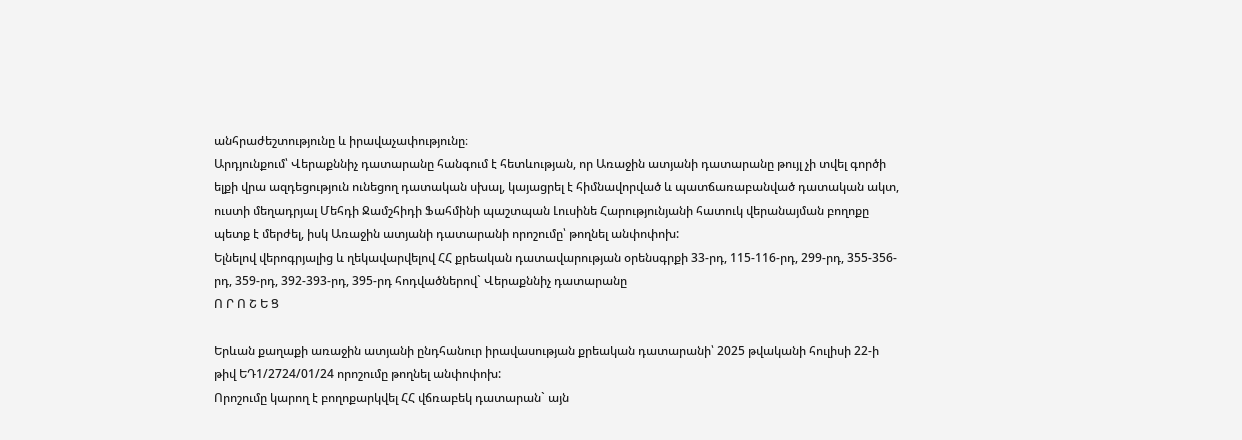անհրաժեշտությունը և իրավաչափությունը։
Արդյունքում՝ Վերաքննիչ դատարանը հանգում է հետևության, որ Առաջին ատյանի դատարանը թույլ չի տվել գործի ելքի վրա ազդեցություն ունեցող դատական սխալ, կայացրել է հիմնավորված և պատճառաբանված դատական ակտ, ուստի մեղադրյալ Մեհդի Ջամշհիդի Ֆահմինի պաշտպան Լուսինե Հարությունյանի հատուկ վերանայման բողոքը պետք է մերժել, իսկ Առաջին ատյանի դատարանի որոշումը՝ թողնել անփոփոխ:
Ելնելով վերոգրյալից և ղեկավարվելով ՀՀ քրեական դատավարության օրենսգրքի 33-րդ, 115-116-րդ, 299-րդ, 355-356-րդ, 359-րդ, 392-393-րդ, 395-րդ հոդվածներով` Վերաքննիչ դատարանը
Ո Ր Ո Շ Ե Ց

Երևան քաղաքի առաջին ատյանի ընդհանուր իրավասության քրեական դատարանի՝ 2025 թվականի հուլիսի 22-ի թիվ ԵԴ1/2724/01/24 որոշումը թողնել անփոփոխ:
Որոշումը կարող է բողոքարկվել ՀՀ վճռաբեկ դատարան` այն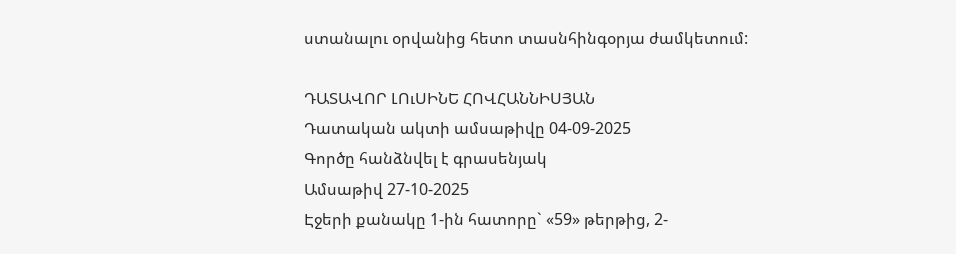ստանալու օրվանից հետո տասնհինգօրյա ժամկետում:

ԴԱՏԱՎՈՐ ԼՈւՍԻՆԵ ՀՈՎՀԱՆՆԻՍՅԱՆ
Դատական ակտի ամսաթիվը 04-09-2025
Գործը հանձնվել է գրասենյակ
Ամսաթիվ 27-10-2025
Էջերի քանակը 1-ին հատորը` «59» թերթից, 2-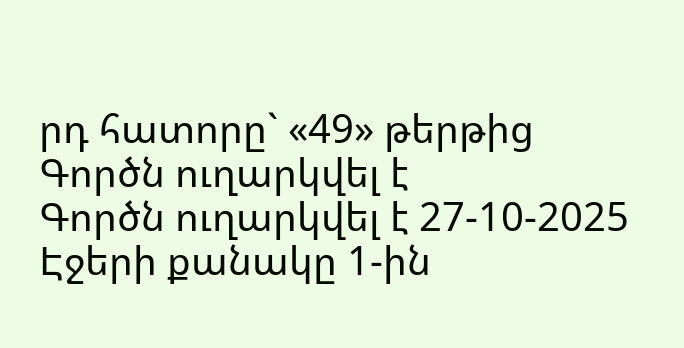րդ հատորը` «49» թերթից
Գործն ուղարկվել է
Գործն ուղարկվել է 27-10-2025
Էջերի քանակը 1-ին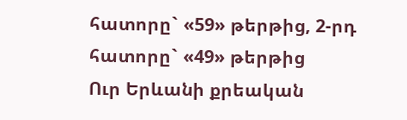հատորը` «59» թերթից, 2-րդ հատորը` «49» թերթից
Ուր Երևանի քրեական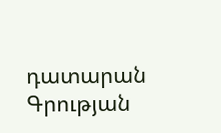դատարան
Գրության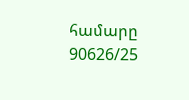համարը 90626/25